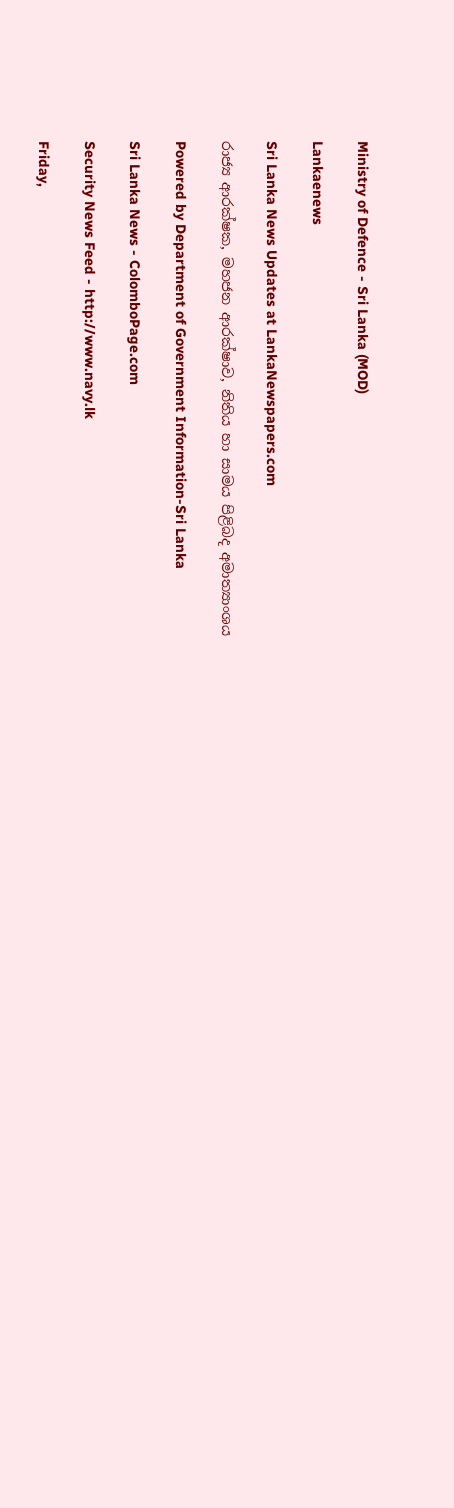Ministry of Defence - Sri Lanka (MOD)

Lankaenews

Sri Lanka News Updates at LankaNewspapers.com

රාජ්‍ය ආරක්ෂක, මහජන ආරක්ෂාව, නිතිය හා සාමය පිළිබද අමාත්‍යාංශය

Powered by Department of Government Information-Sri Lanka

Sri Lanka News - ColomboPage.com

Security News Feed - http://www.navy.lk

Friday,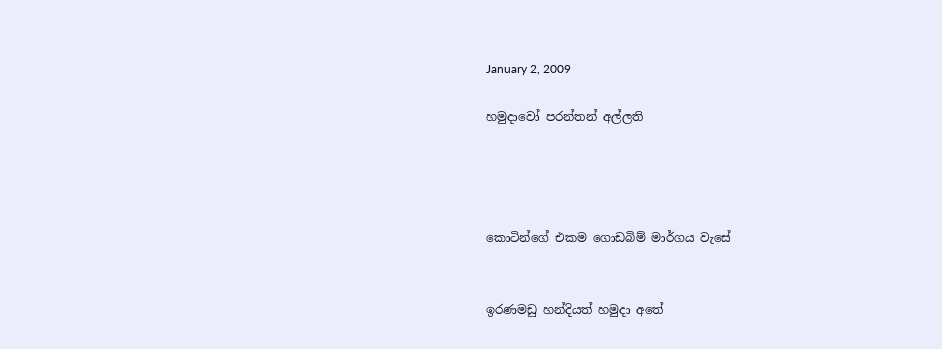January 2, 2009

හමුදාවෝ පරන්තන් අල්ලති




කොටින්ගේ එකම ගොඩබිම් මාර්ගය වැසේ


ඉරණමඩු හන්දියත් හමුදා අතේ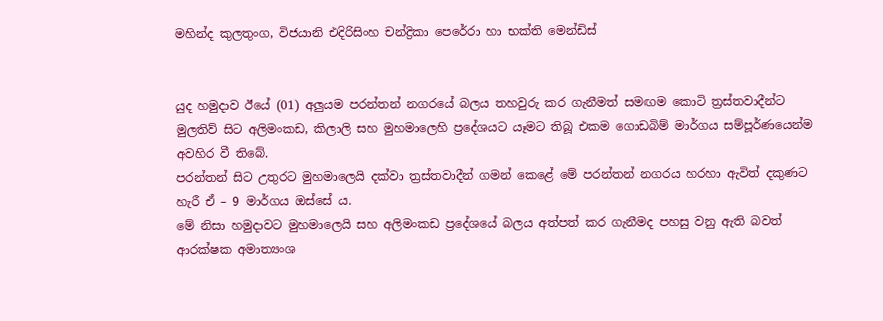මහින්ද කුලතුංග, විජයානි එදිරිසිංහ චන්ද්‍රිකා පෙරේරා හා භක්ති මෙන්ඩිස්


යුද හමුදාව ඊයේ (01) අලුයම පරන්තන් නගරයේ බලය තහවුරු කර ගැනීමත් සමඟම කොටි ත්‍රස්තවාදීන්ට මුලතිව් සිට අලිමංකඩ, කිලාලි සහ මුහමාලෙහි ප්‍රදේශයට යෑමට තිබූ එකම ගොඩබිම් මාර්ගය සම්පූර්ණයෙන්ම අවහිර වී තිබේ.
පරන්තන් සිට උතුරට මුහමාලෙයි දක්වා ත්‍රස්තවාදීන් ගමන් කෙළේ මේ පරන්තන් නගරය හරහා ඇවිත් දකුණට හැරී ඒ – 9 මාර්ගය ඔස්සේ ය.
මේ නිසා හමුදාවට මුහමාලෙයි සහ අලිමංකඩ ප්‍රදේශයේ බලය අත්පත් කර ගැනීමද පහසු වනු ඇති බවත් ආරක්ෂක අමාත්‍යංශ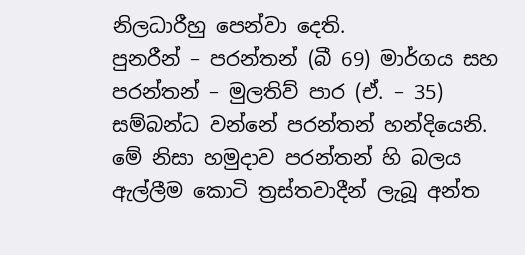නිලධාරීහු පෙන්වා දෙති.
පුනරීන් – පරන්තන් (බී 69) මාර්ගය සහ පරන්තන් – මුලතිව් පාර (ඒ. – 35) සම්බන්ධ වන්නේ පරන්තන් හන්දියෙනි.
මේ නිසා හමුදාව පරන්තන් හි බලය ඇල්ලීම කොටි ත්‍රස්තවාදීන් ලැබූ අන්ත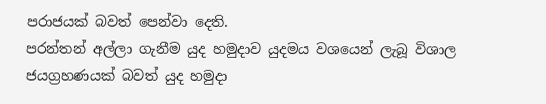පරාජයක් බවත් පෙන්වා දෙති.
පරන්තන් අල්ලා ගැනීම යුද හමුදාව යුදමය වශයෙන් ලැබූ විශාල ජයග්‍රහණයක් බවත් යුද හමුදා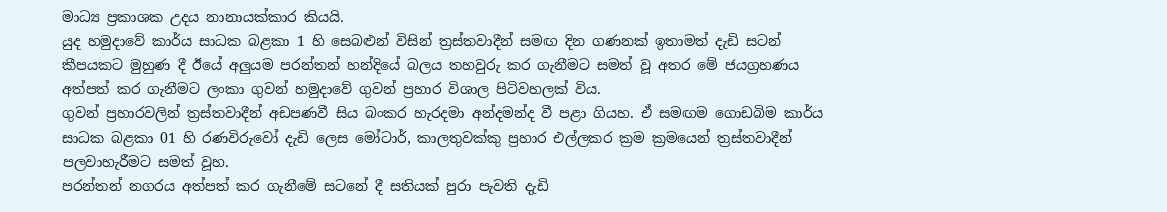මාධ්‍ය ප්‍රකාශක උදය නානායක්කාර කියයි.
යුද හමුදාවේ කාර්ය සාධක බළකා 1 හි සෙබළුන් විසින් ත්‍රස්තවාදීන් සමඟ දින ගණනක් ඉතාමත් දැඩි සටන් කීපයකට මුහුණ දී ඊයේ අලුයම පරන්තන් හන්දියේ බලය තහවුරු කර ගැනීමට සමත් වූ අතර මේ ජයග්‍රහණය අත්පත් කර ගැනීමට ලංකා ගුවන් හමුදාවේ ගුවන් ප්‍රහාර විශාල පිටිවහලක් විය.
ගුවන් ප්‍රහාරවලින් ත්‍රස්තවාදීන් අඩපණවී සිය බංකර හැරදමා අන්දමන්ද වී පළා ගියහ. ඒ සමඟම ගොඩබිම කාර්ය සාධක බළකා 01 හි රණවිරුවෝ දැඩි ලෙස මෝටාර්, කාලතුවක්කු ප්‍රහාර එල්ලකර ක්‍රම ක්‍රමයෙන් ත්‍රස්තවාදීන් පලවාහැරීමට සමත් වූහ.
පරන්තන් නගරය අත්පත් කර ගැනීමේ සටනේ දී සතියක් පුරා පැවති දැඩි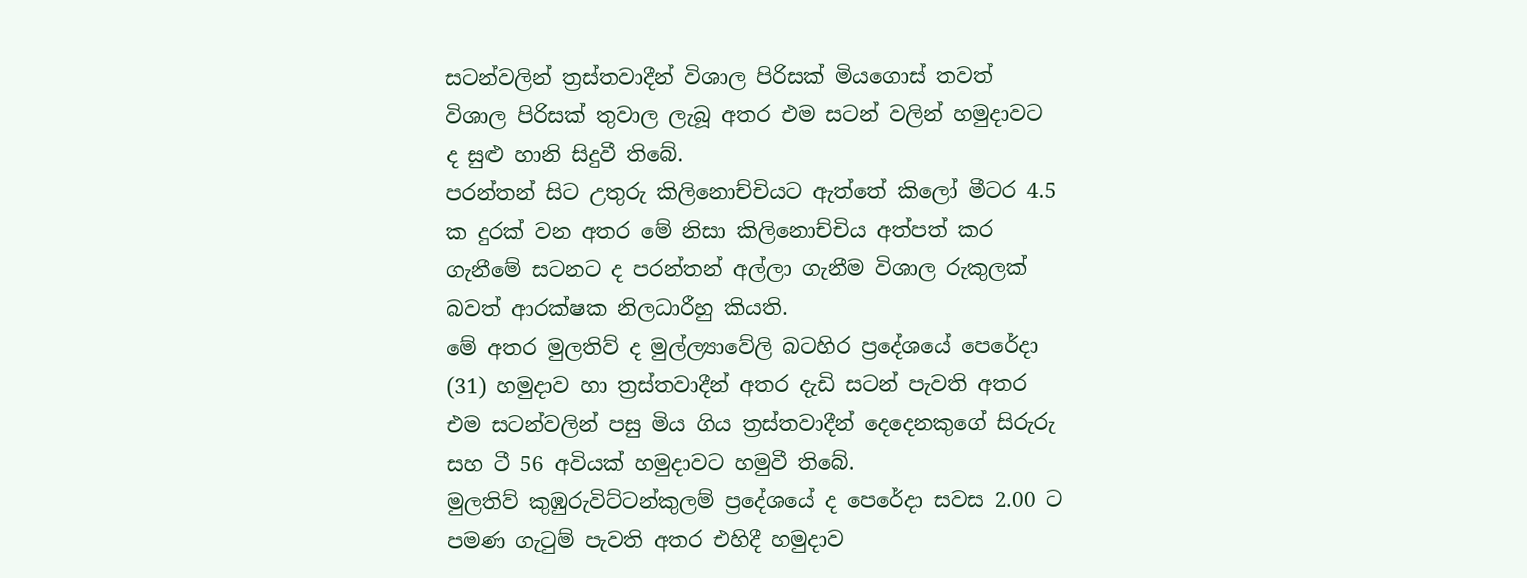සටන්වලින් ත්‍රස්තවාදීන් විශාල පිරිසක් මියගොස් තවත් විශාල පිරිසක් තුවාල ලැබූ අතර එම සටන් වලින් හමුදාවට ද සුළු හානි සිදුවී තිබේ.
පරන්තන් සිට උතුරු කිලිනොච්චියට ඇත්තේ කිලෝ මීටර 4.5 ක දුරක් වන අතර මේ නිසා කිලිනොච්චිය අත්පත් කර ගැනීමේ සටනට ද පරන්තන් අල්ලා ගැනීම විශාල රුකුලක් බවත් ආරක්ෂක නිලධාරීහු කියති.
මේ අතර මුලතිව් ද මුල්ල්‍යාවේලි බටහිර ප්‍රදේශයේ පෙරේදා (31) හමුදාව හා ත්‍රස්තවාදීන් අතර දැඩි සටන් පැවති අතර එම සටන්වලින් පසු මිය ගිය ත්‍රස්තවාදීන් දෙදෙනකුගේ සිරුරු සහ ටී 56 අවියක් හමුදාවට හමුවී තිබේ.
මුලතිව් කුඹුරුවිට්ටන්කුලම් ප්‍රදේශයේ ද පෙරේදා සවස 2.00 ට පමණ ගැටුම් පැවති අතර එහිදී හමුදාව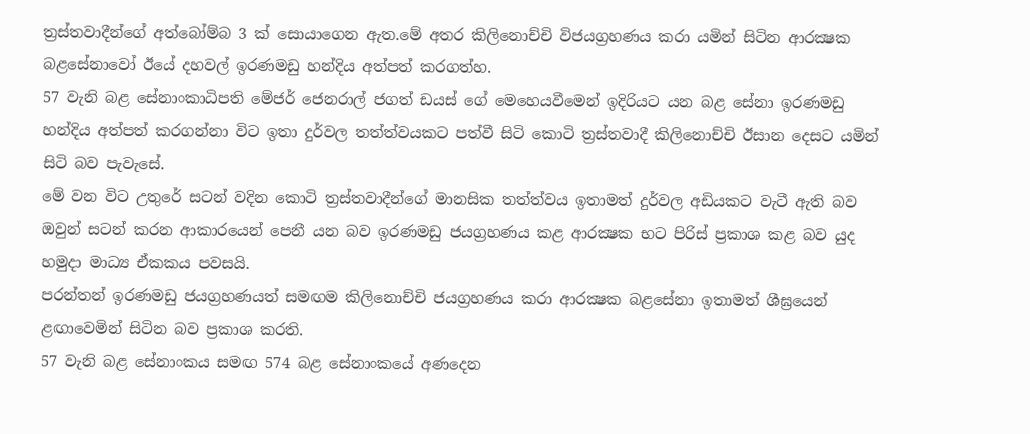ත්‍රස්තවාදීන්ගේ අත්බෝම්බ 3 ක් සොයාගෙන ඇත.මේ අතර කිලිනොච්චි විජයග්‍රහණය කරා යමින් සිටින ආරක්‍ෂක බළසේනාවෝ ඊයේ දහවල් ඉරණමඩු හන්දිය අත්පත් කරගත්හ.
57 වැනි බළ සේනාංකාධිපති මේජර් ජෙනරාල් ජගත් ඩයස් ගේ මෙහෙයවීමෙන් ඉදිරියට යන බළ සේනා ඉරණමඩු හන්දිය අත්පත් කරගන්නා විට ඉතා දුර්වල තත්ත්වයකට පත්වී සිටි කොටි ත්‍රස්තවාදී කිලිනොච්චි ඊසාන දෙසට යමින් සිටි බව පැවැසේ.
මේ වන විට උතුරේ සටන් වදින කොටි ත්‍රස්තවාදීන්ගේ මානසික තත්ත්වය ඉතාමත් දුර්වල අඩියකට වැටී ඇති බව ඔවුන් සටන් කරන ආකාරයෙන් පෙනී යන බව ඉරණමඩු ජයග්‍රහණය කළ ආරක්‍ෂක භට පිරිස් ප්‍රකාශ කළ බව යුද හමුදා මාධ්‍ය ඒකකය පවසයි.
පරන්තන් ඉරණමඩු ජයග්‍රහණයත් සමඟම කිලිනොච්චි ජයග්‍රහණය කරා ආරක්‍ෂක බළසේනා ඉතාමත් ශීඝ්‍රයෙන් ළඟාවෙමින් සිටින බව ප්‍රකාශ කරති.
57 වැනි බළ සේනාංකය සමඟ 574 බළ සේනාංකයේ අණදෙන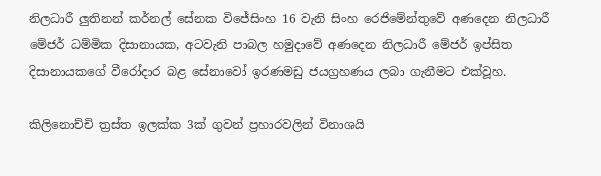නිලධාරී ලුතිනන් කර්නල් සේනක විජේසිංහ 16 වැනි සිංහ රෙජිමේන්තුවේ අණදෙන නිලධාරී මේජර් ධම්මික දිසානායක, අටවැනි පාබල හමුදාවේ අණදෙන නිලධාරී මේජර් ඉප්සිත දිසානායකගේ වීරෝදාර බළ සේනාවෝ ඉරණමඩු ජයග්‍රහණය ලබා ගැනීමට එක්වූහ.

කිලිනොච්චි ත්‍රස්ත ඉලක්ක 3ක් ගුවන් ප්‍රහාරවලින් විනාශයි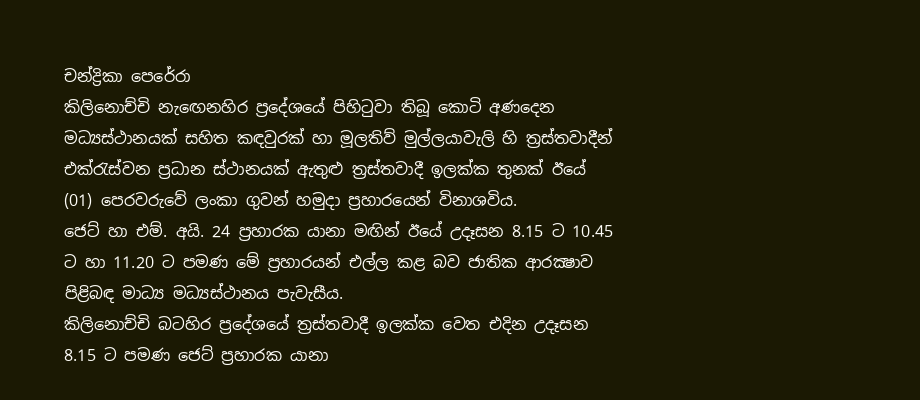චන්ද්‍රිකා පෙරේරා
කිලිනොච්චි නැඟෙනහිර ප්‍රදේශයේ පිහිටුවා තිබූ කොටි අණදෙන මධ්‍යස්ථානයක් සහිත කඳවුරක් හා මූලතිව් මුල්ලයාවැලි හි ත්‍රස්තවාදීන් එක්රැස්වන ප්‍රධාන ස්ථානයක් ඇතුළු ත්‍රස්තවාදී ඉලක්ක තුනක් ඊයේ (01) පෙරවරුවේ ලංකා ගුවන් හමුදා ප්‍රහාරයෙන් විනාශවිය.
ජෙට් හා එම්. අයි. 24 ප්‍රහාරක යානා මඟින් ඊයේ උදෑසන 8.15 ට 10.45 ට හා 11.20 ට පමණ මේ ප්‍රහාරයන් එල්ල කළ බව ජාතික ආරක්‍ෂාව පිළිබඳ මාධ්‍ය මධ්‍යස්ථානය පැවැසීය.
කිලිනොච්චි බටහිර ප්‍රදේශයේ ත්‍රස්තවාදී ඉලක්ක වෙත එදින උදෑසන 8.15 ට පමණ ජෙට් ප්‍රහාරක යානා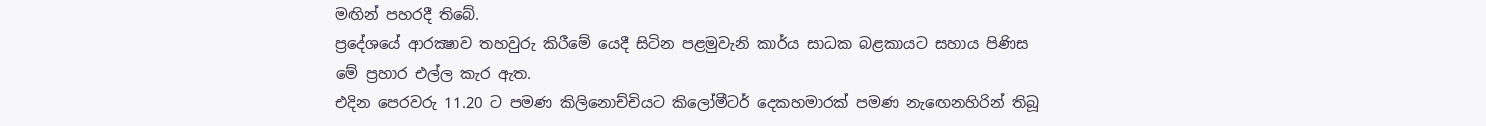මඟින් පහරදී තිබේ.
ප්‍රදේශයේ ආරක්‍ෂාව තහවුරු කිරීමේ යෙදී සිටින පළමුවැනි කාර්ය සාධක බළකායට සහාය පිණිස මේ ප්‍රහාර එල්ල කැර ඇත.
එදින පෙරවරු 11.20 ට පමණ කිලිනොච්චියට කිලෝමීටර් දෙකහමාරක් පමණ නැඟෙනහිරින් තිබූ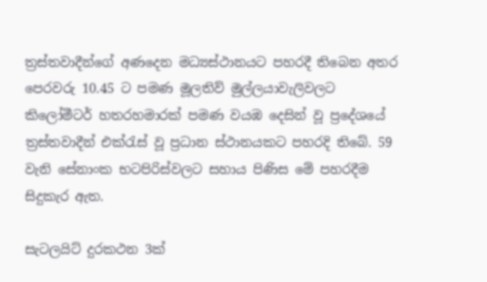ත්‍රස්තවාදීන්ගේ අණදෙන මධ්‍යස්ථානයට පහරදී තිබෙන අතර පෙරවරු 10.45 ට පමණ මූලතිව් මුල්ලයාවැලිවලට කිලෝමීටර් හතරහමාරක් පමණ වයඹ දෙසින් වූ ප්‍රදේශයේ ත්‍රස්තවාදීන් එක්රැස් වූ ප්‍රධාන ස්ථානයකට පහරදි තිබේ. 59 වැනි සේනාංක භටපිරිස්වලට සහාය පිණිස මේ පහරදීම සිදුකැර ඇත.

සැටලයිට් දුරකථන 3ක්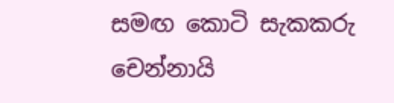සමඟ කොටි සැකකරු චෙන්නායි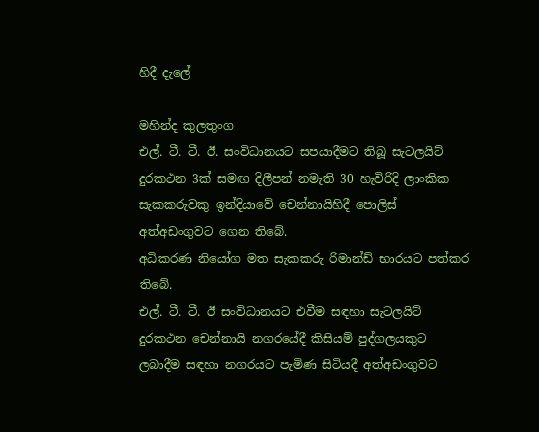හිදී දැලේ

මහින්ද කුලතුංග
එල්. ටී. ටී. ඊ. සංවිධානයට සපයාදීමට තිබූ සැටලයිට් දුරකථන 3ක් සමඟ දිලීපන් නමැති 30 හැවිරිදි ලාංකික සැකකරුවකු ඉන්දියාවේ චෙන්නායිහිදී පොලිස් අත්අඩංගුවට ගෙන තිබේ.
අධිකරණ නියෝග මත සැකකරු රිමාන්ඩ් භාරයට පත්කර තිබේ.
එල්. ටී. ටී. ඊ සංවිධානයට එවීම සඳහා සැටලයිට් දුරකථන චෙන්නායි නගරයේදී කිසියම් පුද්ගලයකුට ලබාදීම සඳහා නගරයට පැමිණ සිටියදී අත්අඩංගුවට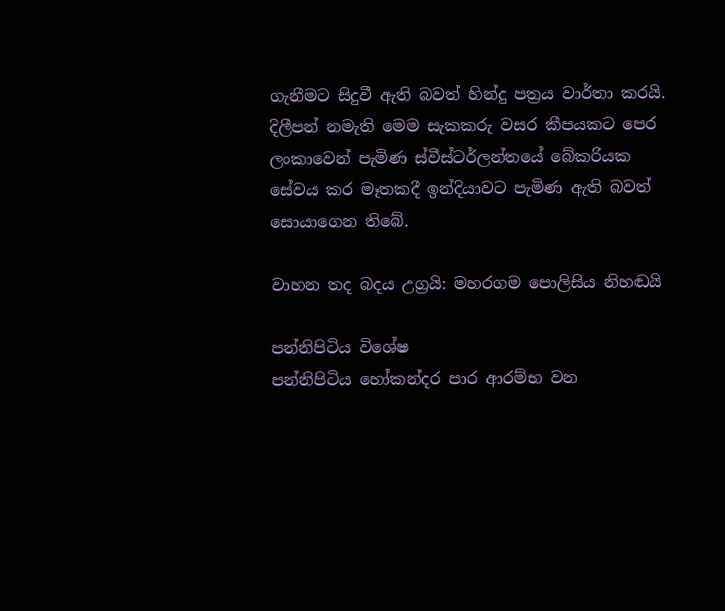ගැනීමට සිදුවී ඇති බවත් හින්දු පත්‍රය වාර්තා කරයි.
දිලීපන් නමැති මෙම සැකකරු වසර කීපයකට පෙර ලංකාවෙන් පැමිණ ස්වීස්ටර්ලන්තයේ බේකරියක සේවය කර මෑතකදී ඉන්දියාවට පැමිණ ඇති බවත් සොයාගෙන තිබේ.

වාහන තද බදය උග්‍රයි: මහරගම පොලිසිය නිහඬයි

පන්නිපිටිය විශේෂ
පන්නිපිටිය හෝකන්දර පාර ආරම්භ වන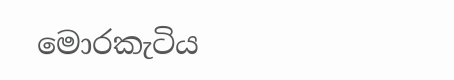මොරකැටිය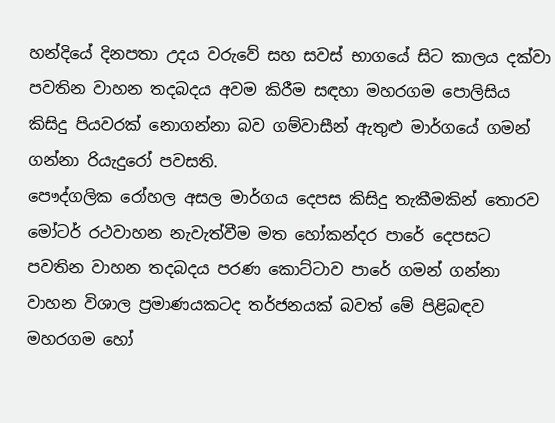හන්දියේ දිනපතා උදය වරුවේ සහ සවස් භාගයේ සිට කාලය දක්වා පවතින වාහන තදබදය අවම කිරීම සඳහා මහරගම පොලිසිය කිසිදු පියවරක් නොගන්නා බව ගම්වාසීන් ඇතුළු මාර්ගයේ ගමන් ගන්නා රියැදුරෝ පවසති.
පෞද්ගලික රෝහල අසල මාර්ගය දෙපස කිසිදු තැකීමකින් තොරව මෝටර් රථවාහන නැවැත්වීම මත හෝකන්දර පාරේ දෙපසට පවතින වාහන තදබදය පරණ කොට්ටාව පාරේ ගමන් ගන්නා වාහන විශාල ප්‍රමාණයකටද තර්ජනයක් බවත් මේ පිළිබඳව මහරගම හෝ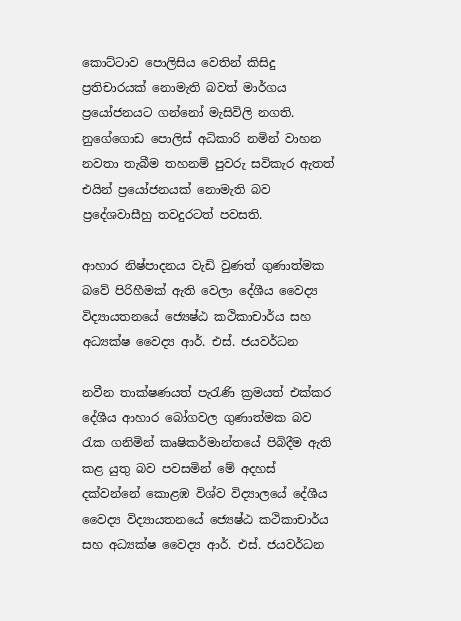කොට්ටාව පොලිසිය වෙතින් කිසිදු ප්‍රතිචාරයක් නොමැති බවත් මාර්ගය ප්‍රයෝජනයට ගන්නෝ මැසිවිලි නගති.
නුගේගොඩ පොලිස් අධිකාරි නමින් වාහන නවතා තැබීම තහනම් පුවරු සවිකැර ඇතත් එයින් ප්‍රයෝජනයක් නොමැති බව ප්‍රදේශවාසීහු තවදුරටත් පවසති.

ආහාර නිෂ්පාදනය වැඩි වුණත් ගුණාත්මක බවේ පිරිහීමක් ඇති වෙලා දේශීය වෛද්‍ය විද්‍යායතනයේ ජ්‍යෙෂ්ඨ කථිකාචාර්ය සහ අධ්‍යක්ෂ වෛද්‍ය ආර්. එස්. ජයවර්ධන

නවීන තාක්ෂණයත් පැරැණි ක්‍රමයත් එක්කර දේශීය ආහාර බෝගවල ගුණාත්මක බව රැක ගනිමින් කෘෂිකර්මාන්තයේ පිබිදීම ඇති කළ යුතු බව පවසමින් මේ අදහස් දක්වන්නේ කොළඹ විශ්ව විද්‍යාලයේ දේශීය වෛද්‍ය විද්‍යායතනයේ ජ්‍යෙෂ්ඨ කථිකාචාර්ය සහ අධ්‍යක්ෂ වෛද්‍ය ආර්. එස්. ජයවර්ධන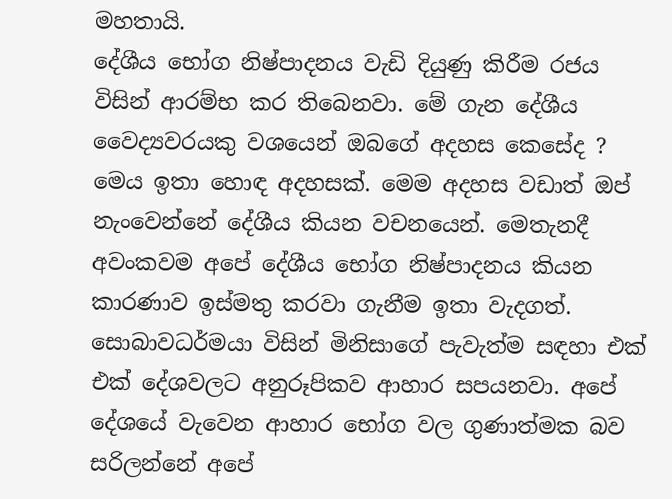මහතායි.
දේශීය භෝග නිෂ්පාදනය වැඩි දියුණු කිරීම රජය විසින් ආරම්භ කර තිබෙනවා. මේ ගැන දේශීය වෛද්‍යවරයකු වශයෙන් ඔබගේ අදහස කෙසේද ?
මෙය ඉතා හොඳ අදහසක්. මෙම අදහස වඩාත් ඔප් නැංවෙන්නේ දේශීය කියන වචනයෙන්. මෙතැනදී අවංකවම අපේ දේශීය භෝග නිෂ්පාදනය කියන කාරණාව ඉස්මතු කරවා ගැනීම ඉතා වැදගත්.
සොබාවධර්මයා විසින් මිනිසාගේ පැවැත්ම සඳහා එක් එක් දේශවලට අනුරූපිකව ආහාර සපයනවා. අපේ දේශයේ වැවෙන ආහාර භෝග වල ගුණාත්මක බව සරිලන්නේ අපේ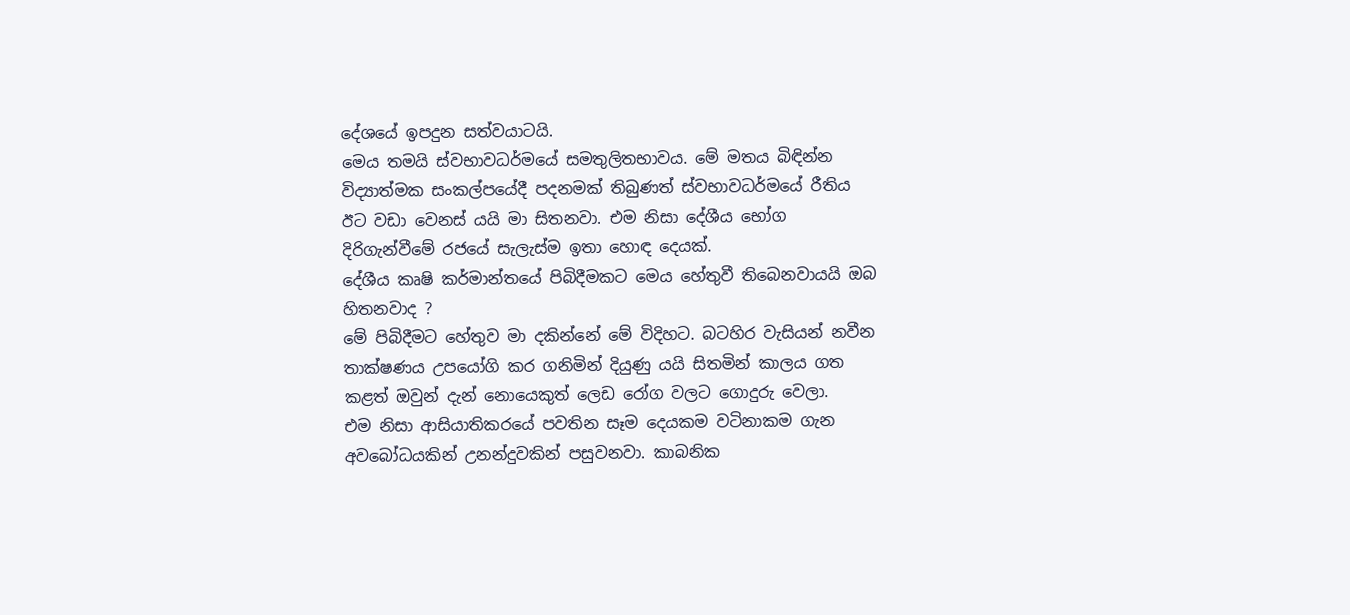දේශයේ ඉපදුන සත්වයාටයි.
මෙය තමයි ස්වභාවධර්මයේ සමතුලිතභාවය. මේ මතය බිඳින්න විද්‍යාත්මක සංකල්පයේදී පදනමක් තිබුණත් ස්වභාවධර්මයේ රීතිය ඊට වඩා වෙනස් යයි මා සිතනවා. එම නිසා දේශීය භෝග දිරිගැන්වීමේ රජයේ සැලැස්ම ඉතා හොඳ දෙයක්.
දේශීය කෘෂි කර්මාන්තයේ පිබිදීමකට මෙය හේතුවී තිබෙනවායයි ඔබ හිතනවාද ?
මේ පිබිදීමට හේතුව මා දකින්නේ මේ විදිහට. බටහිර වැසියන් නවීන තාක්ෂණය උපයෝගි කර ගනිමින් දියුණු යයි සිතමින් කාලය ගත කළත් ඔවුන් දැන් නොයෙකුත් ලෙඩ රෝග වලට ගොදුරු වෙලා.
එම නිසා ආසියාතිකරයේ පවතින සෑම දෙයකම වටිනාකම ගැන අවබෝධයකින් උනන්දුවකින් පසුවනවා. කාබනික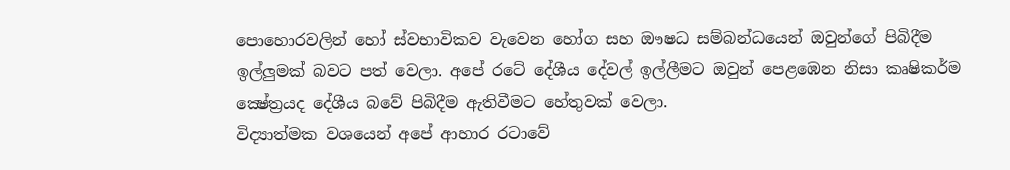පොහොරවලින් හෝ ස්වභාවිකව වැවෙන හෝග සහ ඖෂධ සම්බන්ධයෙන් ඔවුන්ගේ පිබිදීම ඉල්ලුමක් බවට පත් වෙලා. අපේ රටේ දේශීය දේවල් ඉල්ලීමට ඔවුන් පෙළඹෙන නිසා කෘෂිකර්ම ක්‍ෂේත්‍රයද දේශීය බවේ පිබිදීම ඇතිවීමට හේතුවක් වෙලා.
විද්‍යාත්මක වශයෙන් අපේ ආහාර රටාවේ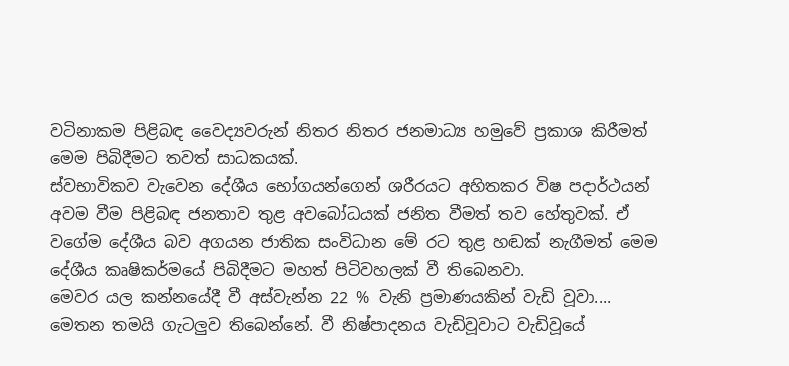වටිනාකම පිළිබඳ වෛද්‍යවරුන් නිතර නිතර ජනමාධ්‍ය හමුවේ ප්‍රකාශ කිරීමත් මෙම පිබිදීමට තවත් සාධකයක්.
ස්වභාවිකව වැවෙන දේශීය භෝගයන්ගෙන් ශරීරයට අහිතකර විෂ පදාර්ථයන් අවම වීම පිළිබඳ ජනතාව තුළ අවබෝධයක් ජනිත වීමත් තව හේතුවක්. ඒ වගේම දේශීය බව අගයන ජාතික සංවිධාන මේ රට තුළ හඬක් නැගීමත් මෙම දේශීය කෘෂිකර්මයේ පිබිදීමට මහත් පිටිවහලක් වී තිබෙනවා.
මෙවර යල කන්නයේදී වී අස්වැන්න 22 % වැනි ප්‍රමාණයකින් වැඩි වූවා....
මෙතන තමයි ගැටලුව තිබෙන්නේ. වී නිෂ්පාදනය වැඩිවූවාට වැඩිවූයේ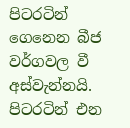පිටරටින් ගෙනෙන බීජ වර්ගවල වී අස්වැන්නයි. පිටරටින් එන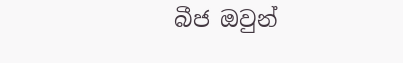බීජ ඔවුන්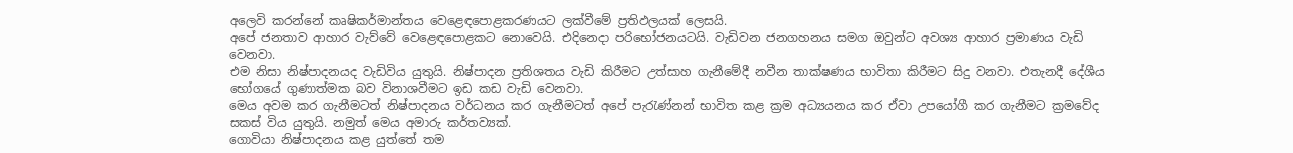අලෙවි කරන්නේ කෘෂිකර්මාන්තය වෙළෙඳපොළකරණයට ලක්වීමේ ප්‍රතිඵලයක් ලෙසයි.
අපේ ජනතාව ආහාර වැව්වේ වෙළෙඳපොළකට නොවෙයි. එදිනෙදා පරිභෝජනයටයි. වැඩිවන ජනගහනය සමග ඔවුන්ට අවශ්‍ය ආහාර ප්‍රමාණය වැඩි වෙනවා.
එම නිසා නිෂ්පාදනයද වැඩිවිය යුතුයි. නිෂ්පාදන ප්‍රතිශතය වැඩි කිරීමට උත්සාහ ගැනීමේදී නවීන තාක්ෂණය භාවිතා කිරීමට සිදු වනවා. එතැනදී දේශීය භෝගයේ ගුණාත්මක බව විනාශවීමට ඉඩ කඩ වැඩි වෙනවා.
මෙය අවම කර ගැනීමටත් නිෂ්පාදනය වර්ධනය කර ගැනීමටත් අපේ පැරැණ්නන් භාවිත කළ ක්‍රම අධ්‍යයනය කර ඒවා උපයෝගී කර ගැනීමට ක්‍රමවේද සකස් විය යුතුයි. නමුත් මෙය අමාරු කර්තව්‍යක්.
ගොවියා නිෂ්පාදනය කළ යුත්තේ තම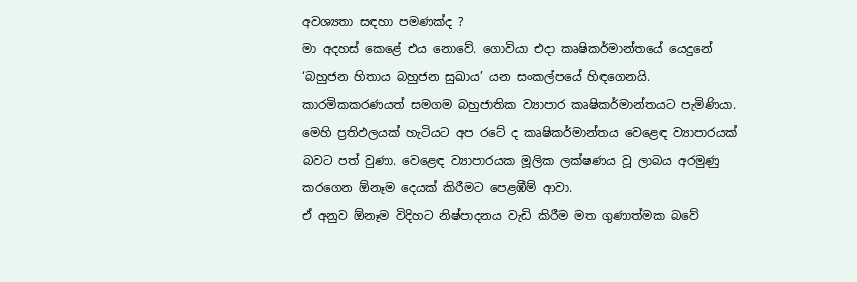අවශ්‍යතා සඳහා පමණක්ද ?
මා අදහස් කෙළේ එය නොවේ. ගොවියා එදා කෘෂිකර්මාන්තයේ යෙදුනේ ‘බහුජන හිතාය බහුජන සුඛාය’ යන සංකල්පයේ හිඳගෙනයි. කාරමිකකරණයත් සමගම බහුජාතික ව්‍යාපාර කෘෂිකර්මාන්තයට පැමිණියා.
මෙහි ප්‍රතිඵලයක් හැටියට අප රටේ ද කෘෂිකර්මාන්තය වෙළෙඳ ව්‍යාපාරයක් බවට පත් වුණා. වෙළෙඳ ව්‍යාපාරයක මූලික ලක්ෂණය වූ ලාබය අරමුණු කරගෙන ඕනෑම දෙයක් කිරීමට පෙළඹීම් ආවා.
ඒ අනුව ඕනෑම විදිහට නිෂ්පාදනය වැඩි කිරීම මත ගුණාත්මක බවේ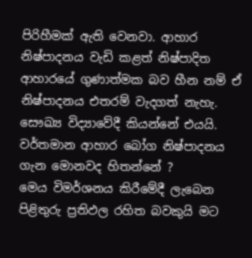පිරිහීමක් ඇති වෙනවා. ආහාර නිෂ්පාදනය වැඩි කළත් නිෂ්පාදිත ආහාරයේ ගුණාත්මක බව හීන නම් ඒ නිෂ්පාදනය එතරම් වැදගත් නැහැ. සෞඛ්‍ය විද්‍යාවේදී කියන්නේ එයයි.
වර්තමාන ආහාර බෝග නිෂ්පාදනය ගැන මොනවද හිතන්නේ ?
මෙය විමර්ශනය කිරීමේදී ලැබෙන පිළිතුරු ප්‍රතිඵල රහිත බවකුයි මට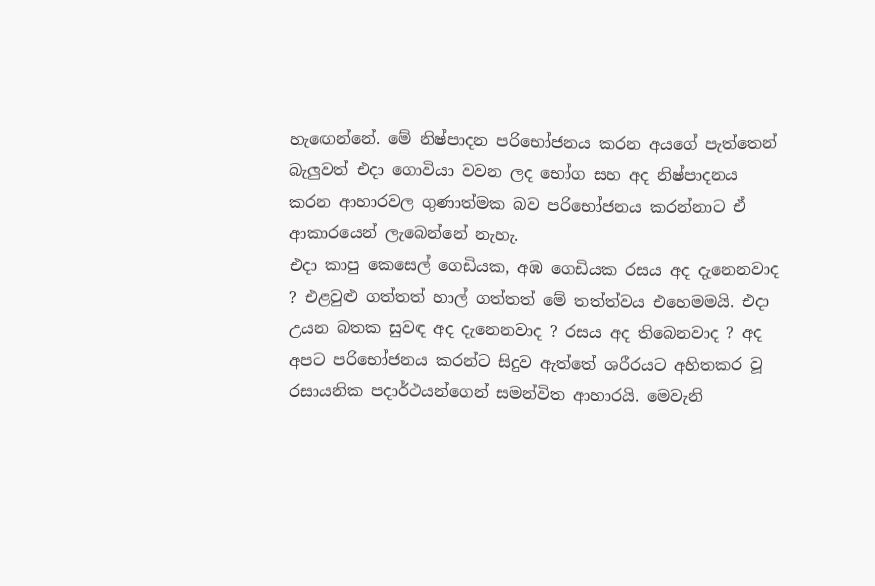හැඟෙන්නේ. මේ නිෂ්පාදන පරිභෝජනය කරන අයගේ පැත්තෙන් බැලුවත් එදා ගොවියා වවන ලද භෝග සහ අද නිෂ්පාදනය කරන ආහාරවල ගුණාත්මක බව පරිභෝජනය කරන්නාට ඒ ආකාරයෙන් ලැබෙන්නේ නැහැ.
එදා කාපු කෙසෙල් ගෙඩියක, අඹ ගෙඩියක රසය අද දැනෙනවාද ? එළවුළු ගත්තත් හාල් ගත්තත් මේ තත්ත්වය එහෙමමයි. එදා උයන බතක සුවඳ අද දැනෙනවාද ? රසය අද තිබෙනවාද ? අද අපට පරිභෝජනය කරන්ට සිදුව ඇත්තේ ශරීරයට අහිතකර වූ රසායනික පදාර්ථයන්ගෙන් සමන්විත ආහාරයි. මෙවැනි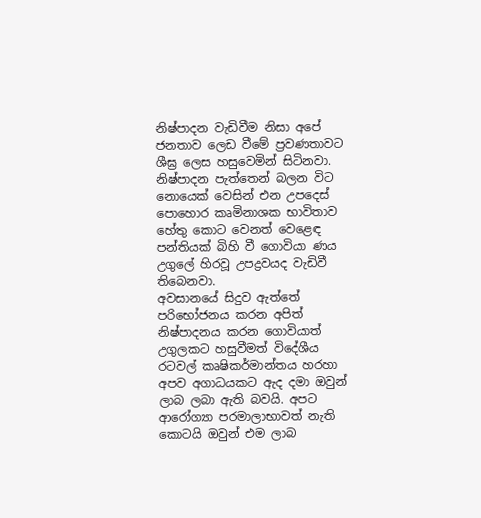නිෂ්පාදන වැඩිවීම නිසා අපේ ජනතාව ලෙඩ වීමේ ප්‍රවණතාවට ශීඝ්‍ර ලෙස හසුවෙමින් සිටිනවා.
නිෂ්පාදන පැත්තෙන් බලන විට නොයෙක් වෙසින් එන උපදෙස් පොහොර කෘමිනාශක භාවිතාව හේතු කොට වෙනත් වෙළෙඳ පන්තියක් බිහි වී ගොවියා ණය උගුලේ හිරවූ උපද්‍රවයද වැඩිවී තිබෙනවා.
අවසානයේ සිදුව ඇත්තේ පරිභෝජනය කරන අපිත් නිෂ්පාදනය කරන ගොවියාත් උගුලකට හසුවීමත් විදේශීය රටවල් කෘෂිකර්මාන්තය හරහා අපව අගාධයකට ඇද දමා ඔවුන් ලාබ ලබා ඇති බවයි. අපට ආරෝග්‍යා පරමාලාභාවත් නැති කොටයි ඔවුන් එම ලාබ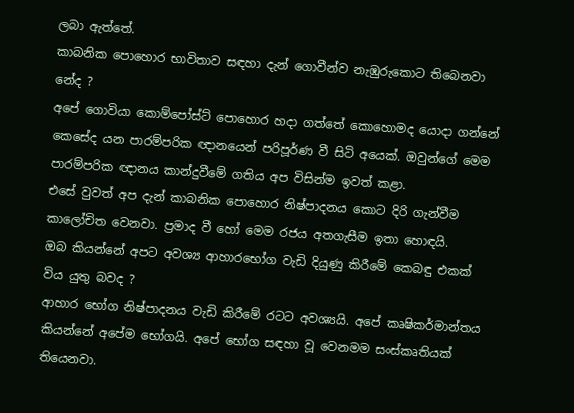ලබා ඇත්තේ.
කාබනික පොහොර භාවිතාව සඳහා දැන් ගොවීන්ව නැඹුරුකොට තිබෙනවා නේද ?
අපේ ගොවියා කොම්පෝස්ට් පොහොර හදා ගත්තේ කොහොමද යොදා ගන්නේ කෙසේද යන පාරම්පරික ඥානයෙන් පරිපූර්ණ වී සිටි අයෙක්. ඔවුන්ගේ මෙම පාරම්පරික ඥානය කාන්දුවීමේ ගතිය අප විසින්ම ඉවත් කළා.
එසේ වුවත් අප දැන් කාබනික පොහොර නිෂ්පාදනය කොට දිරි ගැන්වීම කාලෝචිත වෙනවා. ප්‍රමාද වී හෝ මෙම රජය අතගැසීම ඉතා හොඳයි.
ඔබ කියන්නේ අපට අවශ්‍ය ආහාරභෝග වැඩි දියුණු කිරීමේ කෙබඳු එකක් විය යුතු බවද ?
ආහාර භෝග නිෂ්පාදනය වැඩි කිරීමේ රටට අවශ්‍යයි. අපේ කෘෂිකර්මාන්තය කියන්නේ අපේම භෝගයි. අපේ භෝග සඳහා වූ වෙනමම සංස්කෘතියක් තියෙනවා.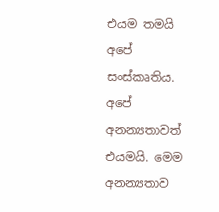එයම තමයි අපේ සංස්කෘතිය. අපේ අනන්‍යතාවත් එයමයි. මෙම අනන්‍යතාව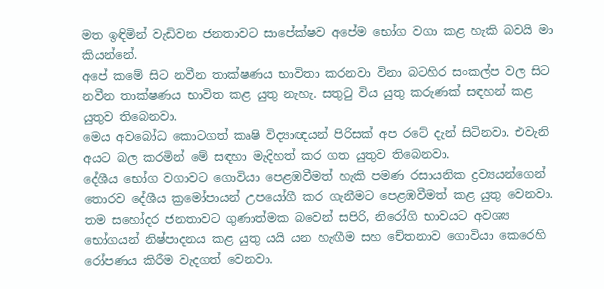මත ඉඳිමින් වැඩිවන ජනතාවට සාපේක්ෂව අපේම භෝග වගා කළ හැකි බවයි මා කියන්නේ.
අපේ කමේ සිට නවීන තාක්ෂණය භාවිතා කරනවා විනා බටහිර සංකල්ප වල සිට නවීන තාක්ෂණය භාවිත කළ යුතු නැහැ. සතුටු විය යුතු කරුණක් සඳහන් කළ යුතුව තිබෙනවා.
මෙය අවබෝධ කොටගත් කෘෂි විද්‍යාඥයන් පිරිසක් අප රටේ දැන් සිටිනවා. එවැනි අයට බල කරමින් මේ සඳහා මැදිහත් කර ගත යුතුව තිබෙනවා.
දේශීය භෝග වගාවට ගොවියා පෙළඹවීමත් හැකි පමණ රසායනික ද්‍රව්‍යයන්ගෙන් තොරව දේශීය ක්‍රමෝපායන් උපයෝගී කර ගැනීමට පෙළඹවීමත් කළ යුතු වෙනවා.
තම සහෝදර ජනතාවට ගුණාත්මක බවෙන් සපිරි, නිරෝගි භාවයට අවශ්‍ය භෝගයන් නිෂ්පාදනය කළ යුතු යයි යන හැඟීම සහ චේතනාව ගොවියා කෙරෙහි රෝපණය කිරීම වැදගත් වෙනවා.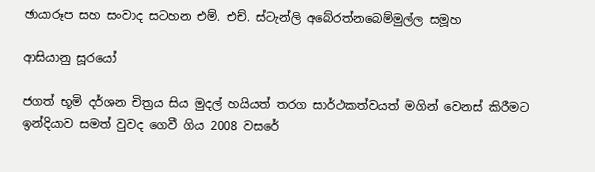ඡායාරූප සහ සංවාද සටහන එම්. එච්. ස්ටැන්ලි අබේරත්නබෙම්මුල්ල සමූහ

ආසියානු සූරයෝ

ජගත් භූමි දර්ශන චිත්‍රය සිය මුදල් හයියත් තරග සාර්ථකත්වයත් මගින් වෙනස් කිරීමට ඉන්දියාව සමත් වුවද ගෙවී ගිය 2008 වසරේ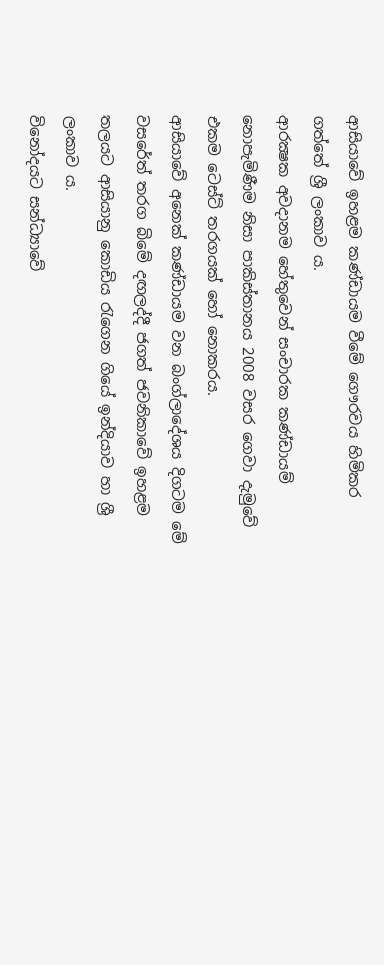ආසියාවේ ඉහළම කණ්ඩායම වීමේ ගෞරවය හිමිකර ගත්තේ ශ්‍රී ලංකාව ය.
ආරක්‍ෂක අවදානම හේතුවෙන් සංචාරක කණ්ඩායම් නොපැමිණීම නිසා පාකිස්තානය 2008 වසර ගෙවා දැමුවේ එකම ටෙස්ට් තරගයක් හෝ නොකරය.
ආසියාවේ අනෙක් කණ්ඩායම වන බංග්ලාදේශය දිගටම මේ වසරේත් තරග බිමේ දඟලද්දී ජගත් ජවනිකාවේ ඉහළම තලයට ආසියානු කොඩිය රැගෙන ගියේ ඉන්දියාව හා ශ්‍රී ලංකාව ය.
විනෝදයට සන්ධ්‍යාවේ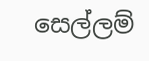සෙල්ලම්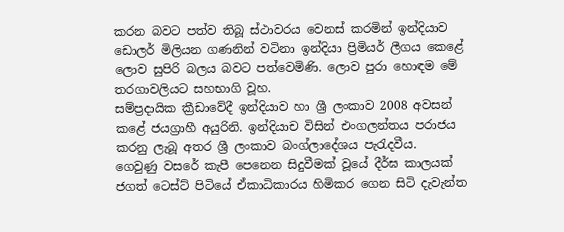කරන බවට පත්ව තිබූ ස්ථාවරය වෙනස් කරමින් ඉන්දියාව ඩොලර් මිලියන ගණනින් වටිනා ඉන්දියා ප්‍රිමියර් ලීගය කෙළේ ලොව සුපිරි බලය බවට පත්වෙමිණි. ලොව පුරා හොඳම මේ තරගාවලියට සහභාගි වූහ.
සම්ප්‍රදායික ක්‍රීඩාවේදී ඉන්දියාව හා ශ්‍රී ලංකාව 2008 අවසන් කළේ ජයග්‍රාහී අයුරිනි. ඉන්දියාච විසින් එංගලන්තය පරාජය කරනු ලැබූ අතර ශ්‍රී ලංකාව බංග්ලාදේශය පැරැදවීය.
ගෙවුණු වසරේ කැපී පෙනෙන සිදුවීමක් වූයේ දීර්ඝ කාලයක් ජගත් ටෙස්ට් පිටියේ ඒකාධිකාරය හිමිකර ගෙන සිටි දැවැන්ත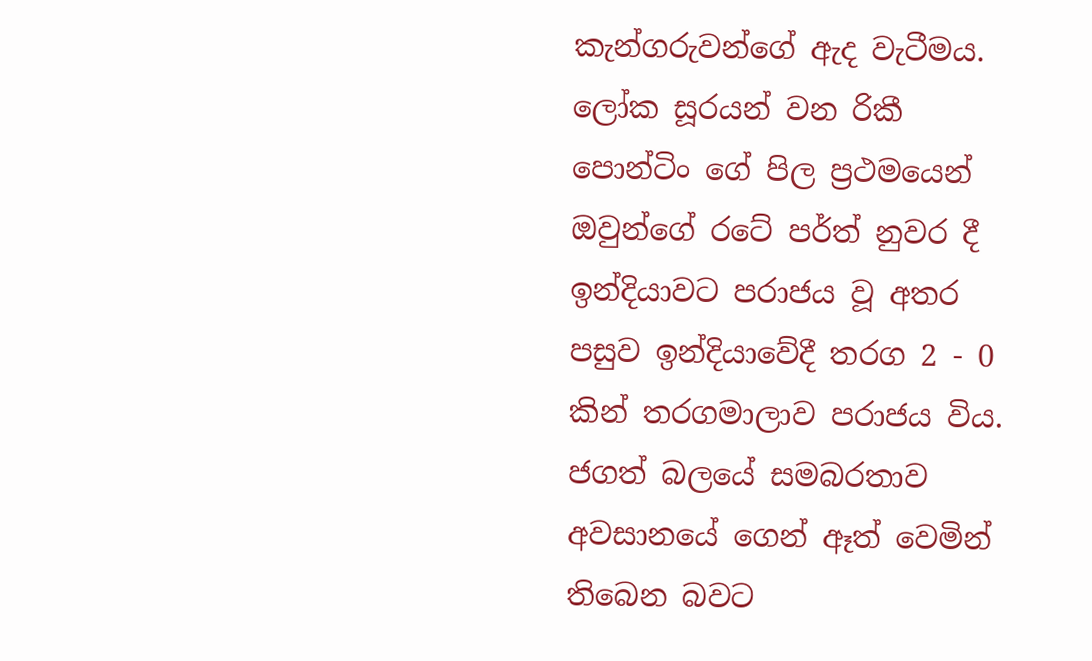කැන්ගරුවන්ගේ ඇද වැටීමය.
ලෝක සූරයන් වන රිකී පොන්ටිං ගේ පිල ප්‍රථමයෙන් ඔවුන්ගේ රටේ පර්ත් නුවර දී ඉන්දියාවට පරාජය වූ අතර පසුව ඉන්දියාවේදී තරග 2 - 0 කින් තරගමාලාව පරාජය විය.
ජගත් බලයේ සමබරතාව අවසානයේ ගෙන් ඈත් වෙමින් තිබෙන බවට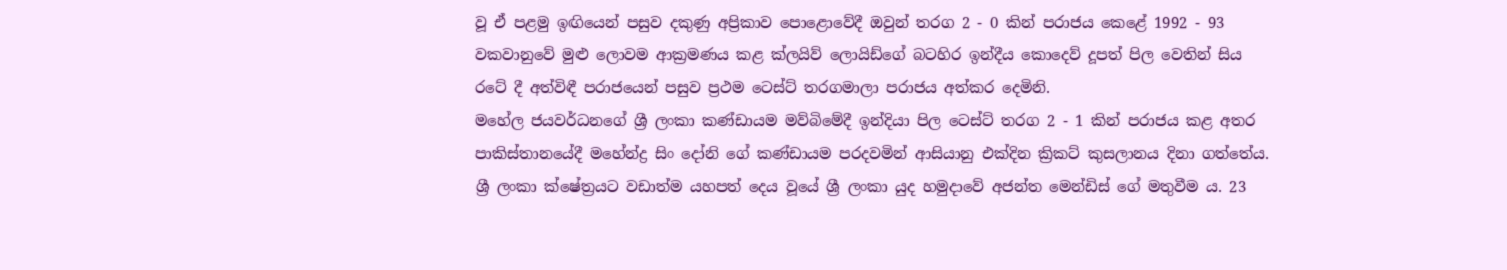වූ ඒ පළමු ඉඟියෙන් පසුව දකුණු අප්‍රිකාව පොළොවේදී ඔවුන් තරග 2 - 0 කින් පරාජය කෙළේ 1992 - 93 වකවානුවේ මුළු ලොවම ආක්‍රමණය කළ ක්ලයිව් ලොයිඩ්ගේ බටහිර ඉන්දීය කොදෙව් දූපත් පිල වෙතින් සිය රටේ දී අත්විඳී පරාජයෙන් පසුව ප්‍රථම ටෙස්ට් තරගමාලා පරාජය අත්කර දෙමිනි.
මහේල ජයවර්ධනගේ ශ්‍රී ලංකා කණ්ඩායම මව්බිමේදී ඉන්දියා පිල ටෙස්ට් තරග 2 - 1 කින් පරාජය කළ අතර පාකිස්තානයේදී මහේන්ද්‍ර සිං දෝනි ගේ කණ්ඩායම පරදවමින් ආසියානු එක්දින ක්‍රිකට් කුසලානය දිනා ගත්තේය.
ශ්‍රී ලංකා ක්ෂේත්‍රයට වඩාත්ම යහපත් දෙය වූයේ ශ්‍රී ලංකා යුද හමුදාවේ අජන්ත මෙන්ඩිස් ගේ මතුවීම ය. 23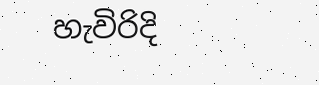හැවිරිදි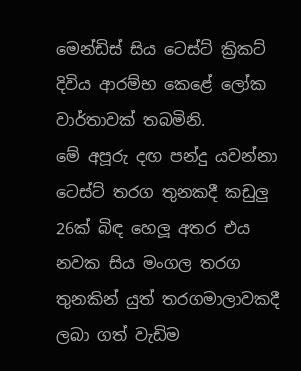මෙන්ඩිස් සිය ටෙස්ට් ක්‍රිකට් දිවිය ආරම්භ කෙළේ ලෝක වාර්තාවක් තබමිනි.
මේ අපූරු දඟ පන්දු යවන්නා ටෙස්ට් තරග තුනකදී කඩුලු 26ක් බිඳ හෙලූ අතර එය නවක සිය මංගල තරග තුනකින් යුත් තරගමාලාවකදී ලබා ගත් වැඩිම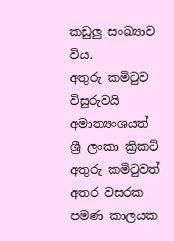කඩුලු සංඛ්‍යාව විය.
අතුරු කමිටුව විසුරුවයි
අමාත්‍යංශයත් ශ්‍රී ලංකා ක්‍රිකට් අතුරු කමිටුවත් අතර වසරක පමණ කාලයක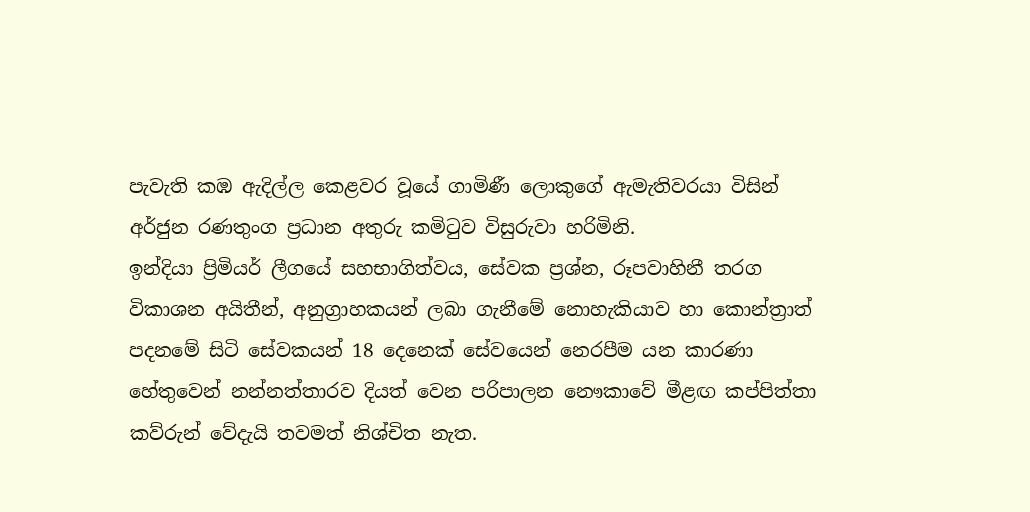පැවැති කඹ ඇදිල්ල කෙළවර වූයේ ගාමිණී ලොකුගේ ඇමැතිවරයා විසින් අර්ජුන රණතුංග ප්‍රධාන අතුරු කමිටුව විසුරුවා හරිමිනි.
ඉන්දියා ප්‍රිමියර් ලීගයේ සහභාගිත්වය, සේවක ප්‍රශ්න, රූපවාහිනී තරග විකාශන අයිතීන්, අනුග්‍රාහකයන් ලබා ගැනීමේ නොහැකියාව හා කොන්ත්‍රාත් පදනමේ සිටි සේවකයන් 18 දෙනෙක් සේවයෙන් නෙරපීම යන කාරණා හේතුවෙන් නන්නත්තාරව දියත් වෙන පරිපාලන නෞකාවේ මීළඟ කප්පිත්තා කව්රුන් වේදැයි තවමත් නිශ්චිත නැත.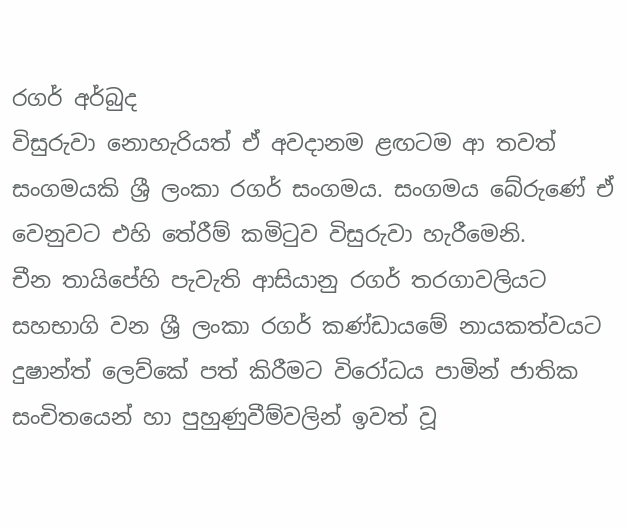රගර් අර්බුද
විසුරුවා නොහැරියත් ඒ අවදානම ළඟටම ආ තවත් සංගමයකි ශ්‍රී ලංකා රගර් සංගමය. සංගමය බේරුණේ ඒ වෙනුවට එහි තේරීම් කමිටුව විසුරුවා හැරීමෙනි.
චීන තායිපේහි පැවැති ආසියානු රගර් තරගාවලියට සහභාගි වන ශ්‍රී ලංකා රගර් කණ්ඩායමේ නායකත්වයට දුෂාන්ත් ලෙව්කේ පත් කිරීමට විරෝධය පාමින් ජාතික සංචිතයෙන් හා පුහුණුවීම්වලින් ඉවත් වූ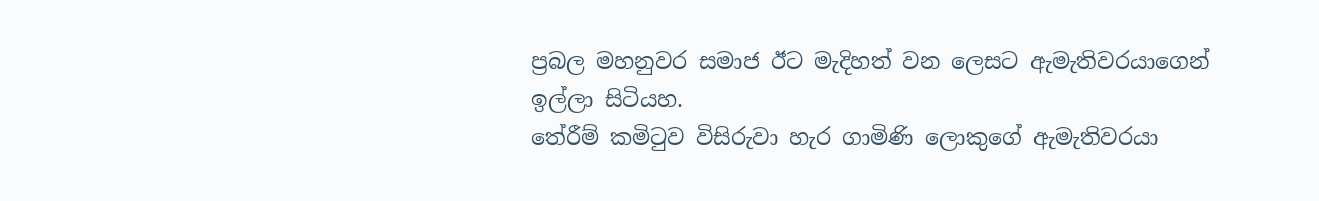ප්‍රබල මහනුවර සමාජ ඊට මැදිහත් වන ලෙසට ඇමැතිවරයාගෙන් ඉල්ලා සිටියහ.
තේරීම් කමිටුව විසිරුවා හැර ගාමිණි ලොකුගේ ඇමැතිවරයා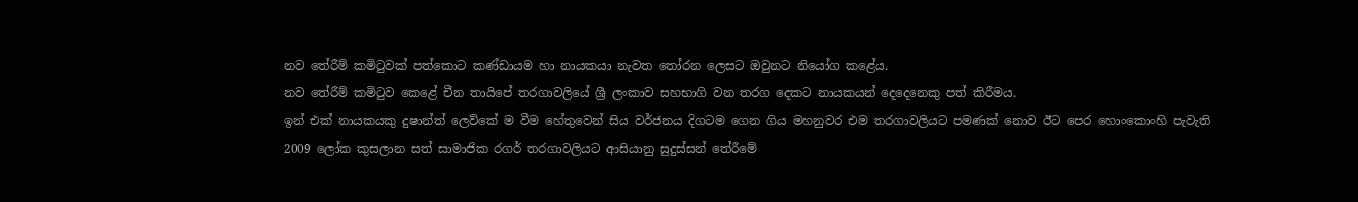නව තේරීම් කමිටුවක් පත්කොට කණ්ඩායම හා නායකයා නැවත තෝරන ලෙසට ඔවුනට නියෝග කළේය.
නව තේරීම් කමිටුව කෙළේ චීන තායිපේ තරගාවලියේ ශ්‍රී ලංකාව සහභාගි වන තරග දෙකට නායකයන් දෙදෙනෙකු පත් කිරීමය.
ඉන් එක් නායකයකු දුෂාන්ත් ලෙව්කේ ම වීම හේතුවෙන් සිය වර්ජනය දිගටම ගෙන ගිය මහනුවර එම තරගාවලියට පමණක් නොව ඊට පෙර හොංකොංහි පැවැති 2009 ලෝක කුසලාන සත් සාමාජික රගර් තරගාවලියට ආසියානු සුදුස්සන් තේරීමේ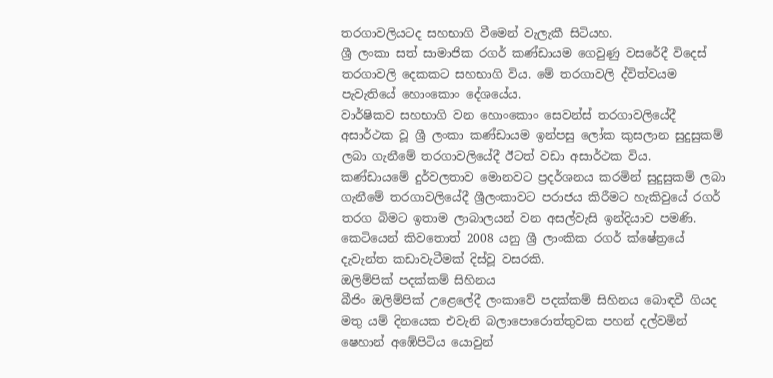තරගාවලියටද සහභාගි වීමෙන් වැලැකී සිටියහ.
ශ්‍රී ලංකා සත් සාමාජික රගර් කණ්ඩායම ගෙවුණු වසරේදී විදෙස් තරගාවලි දෙකකට සහභාගි විය. මේ තරගාවලි ද්විත්වයම පැවැතියේ හොංකොං දේශයේය.
වාර්ෂිකව සහභාගි වන හොංකොං සෙවන්ස් තරගාවලියේදී අසාර්ථක වූ ශ්‍රී ලංකා කණ්ඩායම ඉන්පසු ලෝක කුසලාන සුදුසුකම් ලබා ගැනීමේ තරගාවලියේදී ඊටත් වඩා අසාර්ථක විය.
කණ්ඩායමේ දුර්වලතාව මොනවට ප්‍රදර්ශනය කරමින් සුදුසුකම් ලබා ගැනීමේ තරගාවලියේදී ශ්‍රීලංකාවට පරාජය කිරීමට හැකිවුයේ රගර් තරග බිමට ඉතාම ලාබාලයන් වන අසල්වැසි ඉන්දියාව පමණි. කෙටියෙන් කිවතොත් 2008 යනු ශ්‍රී ලාංකික රගර් ක්ෂේත්‍රයේ දැවැන්ත කඩාවැටීමක් දිස්වූ වසරකි.
ඔලිම්පික් පදක්කම් සිහිනය
බීජිං ඔලිම්පික් උළෙලේදී ලංකාවේ පදක්කම් සිහිනය බොඳවී ගියද මතු යම් දිනයෙක එවැනි බලාපොරොත්තුවක පහන් දල්වමින් ෂෙහාන් අඹේපිටිය යොවුන්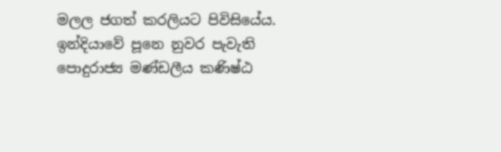මලල ජගත් කරලියට පිවිසියේය.
ඉන්දියාවේ පූනෙ නුවර පැවැති පොදුරාජ්‍ය මණ්ඩලීය කණිෂ්ඨ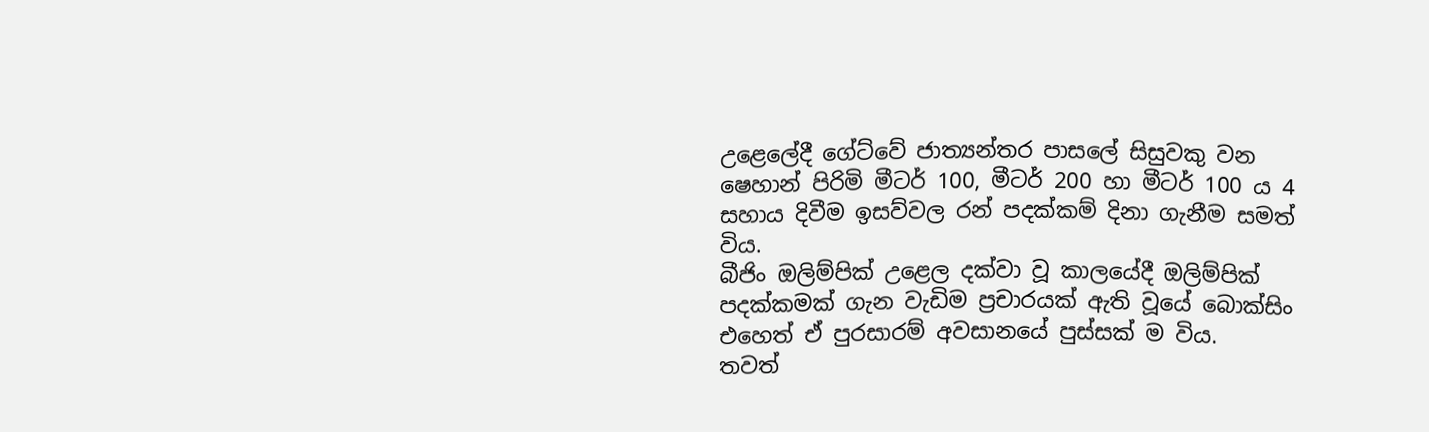උළෙලේදී ගේට්වේ ජාත්‍යන්තර පාසලේ සිසුවකු වන ෂෙහාන් පිරිමි මීටර් 100, මීටර් 200 හා මීටර් 100 ය 4 සහාය දිවීම ඉසව්වල රන් පදක්කම් දිනා ගැනීම සමත් විය.
බීජිං ඔලිම්පික් උළෙල දක්වා වූ කාලයේදී ඔලිම්පික් පදක්කමක් ගැන වැඩිම ප්‍රචාරයක් ඇති වූයේ බොක්සිං එහෙත් ඒ පුරසාරම් අවසානයේ පුස්සක් ම විය.
තවත්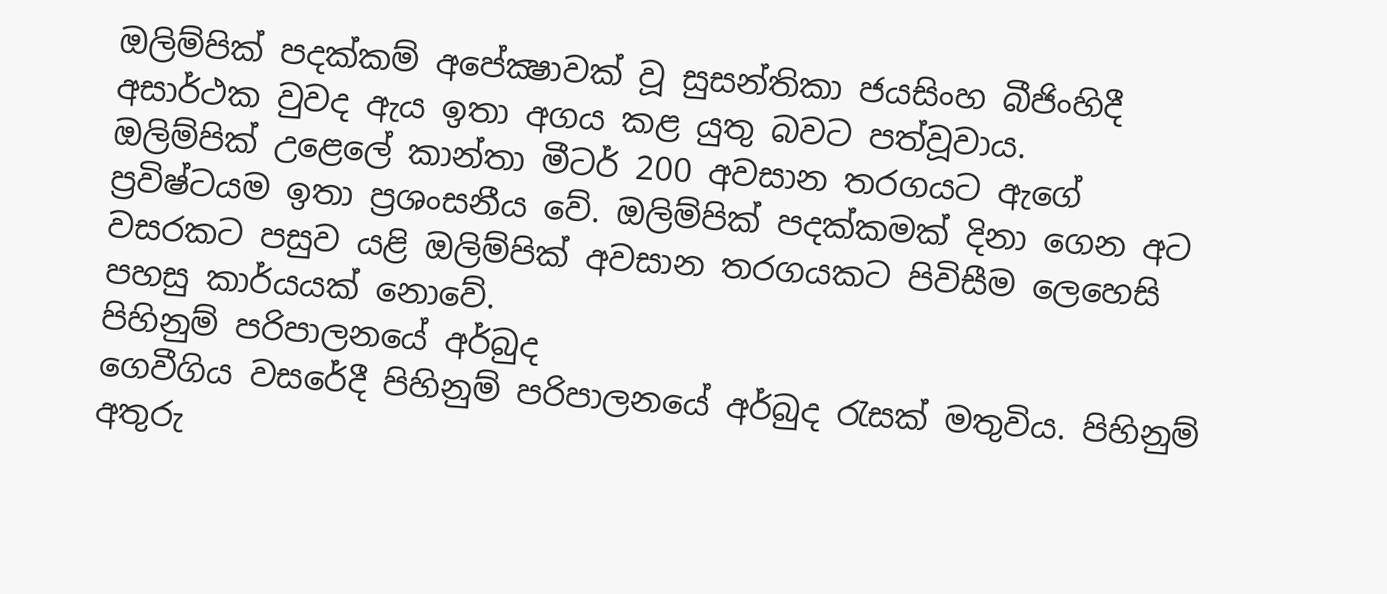ඔලිම්පික් පදක්කම් අපේක්‍ෂාවක් වූ සුසන්තිකා ජයසිංහ බීජිංහිදී අසාර්ථක වුවද ඇය ඉතා අගය කළ යුතු බවට පත්වූවාය.
ඔලිම්පික් උළෙලේ කාන්තා මීටර් 200 අවසාන තරගයට ඇගේ ප්‍රවිෂ්ටයම ඉතා ප්‍රශංසනීය වේ. ඔලිම්පික් පදක්කමක් දිනා ගෙන අට වසරකට පසුව යළි ඔලිම්පික් අවසාන තරගයකට පිවිසීම ලෙහෙසි පහසු කාර්යයක් නොවේ.
පිහිනුම් පරිපාලනයේ අර්බුද
ගෙවීගිය වසරේදී පිහිනුම් පරිපාලනයේ අර්බුද රැසක් මතුවිය. පිහිනුම් අතුරු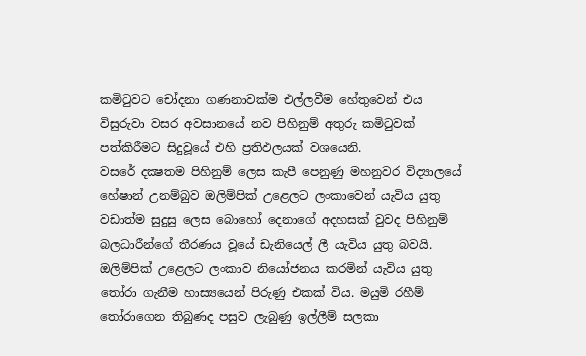කමිටුවට චෝදනා ගණනාවක්ම එල්ලවීම හේතුවෙන් එය විසුරුවා වසර අවසානයේ නව පිහිනුම් අතුරු කමිටුවක් පත්කිරීමට සිදුවූයේ එහි ප්‍රතිඵලයක් වශයෙනි.
වසරේ දක්‍ෂතම පිහිනුම් ලෙස කැපී පෙනුණු මහනුවර විද්‍යාලයේ හේෂාන් උනම්බුව ඔලිම්පික් උළෙලට ලංකාවෙන් යැවිය යුතු වඩාත්ම සුදුසු ලෙස බොහෝ දෙනාගේ අදහසක් වුවද පිහිනුම් බලධාරීන්ගේ තීරණය වූයේ ඩැනියෙල් ලී යැවිය යුතු බවයි.
ඔලිම්පික් උළෙලට ලංකාව නියෝජනය කරමින් යැවිය යුතු තෝරා ගැනීම හාස්‍යයෙන් පිරුණු එකක් විය. මයුමි රහීම් තෝරාගෙන තිබුණද පසුව ලැබුණු ඉල්ලීම් සලකා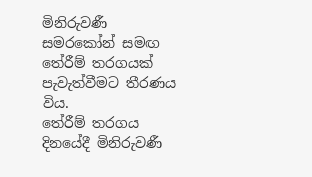මිනිරුවණී සමරකෝන් සමඟ තේරීම් තරගයක් පැවැත්වීමට තීරණය විය.
තේරීම් තරගය දිනයේදී මිනිරුවණී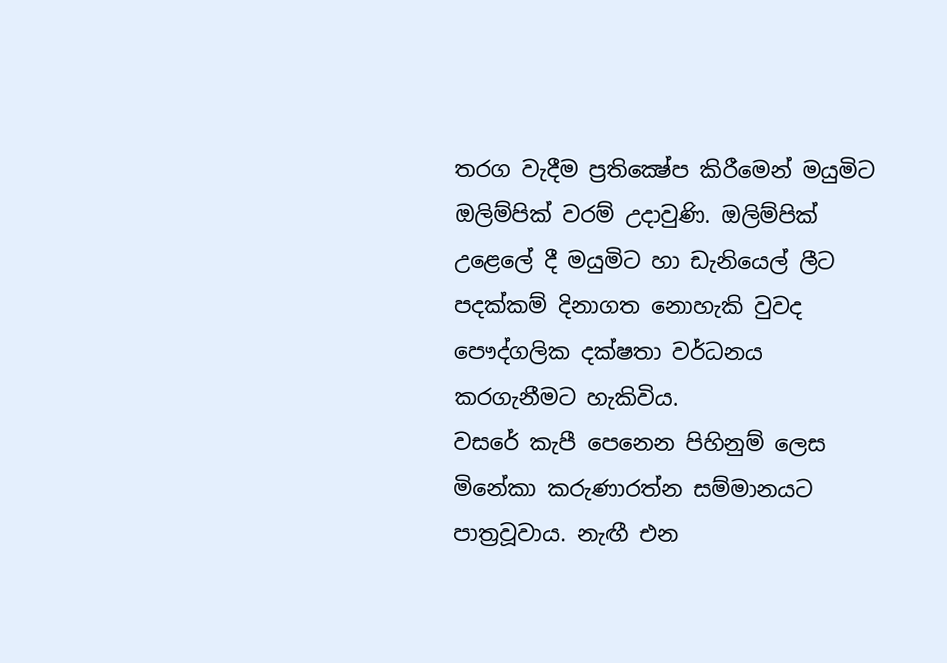තරග වැදීම ප්‍රතික්‍ෂේප කිරීමෙන් මයුමිට ඔලිම්පික් වරම් උදාවුණි. ඔලිම්පික් උළෙලේ දී මයුමිට හා ඩැනියෙල් ලීට පදක්කම් දිනාගත නොහැකි වුවද පෞද්ගලික දක්ෂතා වර්ධනය කරගැනීමට හැකිවිය.
වසරේ කැපී පෙනෙන පිහිනුම් ලෙස මිනේකා කරුණාරත්න සම්මානයට පාත්‍රවූවාය. නැඟී එන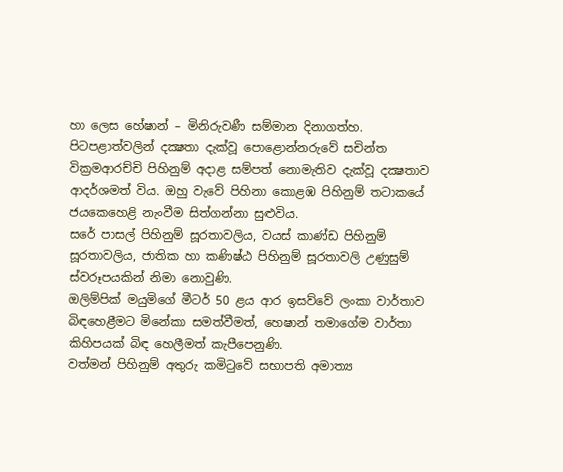හා ලෙස හේෂාන් – මිනිරුවණී සම්මාන දිනාගත්හ.
පිටපළාත්වලින් දක්‍ෂතා දැක්වූ පොළොන්නරුවේ සචින්ත වික්‍රමආරච්චි පිහිනුම් අදාළ සම්පත් නොමැතිව දැක්වූ දක්‍ෂතාව ආදර්ශමත් විය. ඔහු වැවේ පිහිනා කොළඹ පිහිනුම් තටාකයේ ජයකෙහෙළි නැංවීම සිත්ගන්නා සුළුවිය.
සරේ පාසල් පිහිනුම් සූරතාවලිය, වයස් කාණ්ඩ පිහිනුම් සූරතාවලිය, ජාතික හා කණිෂ්ඨ පිහිනුම් සූරතාවලි උණුසුම් ස්වරූපයකින් නිමා නොවුණි.
ඔලිම්පික් මයුමිගේ මීටර් 50 ළය ආර ඉසව්වේ ලංකා වාර්තාව බිඳහෙළීමට මිනේකා සමත්වීමත්, හෙෂාන් තමාගේම වාර්තා කිහිපයක් බිඳ හෙලීමත් කැපීපෙනුණි.
වත්මන් පිහිනුම් අතුරු කමිටුවේ සභාපති අමාත්‍ය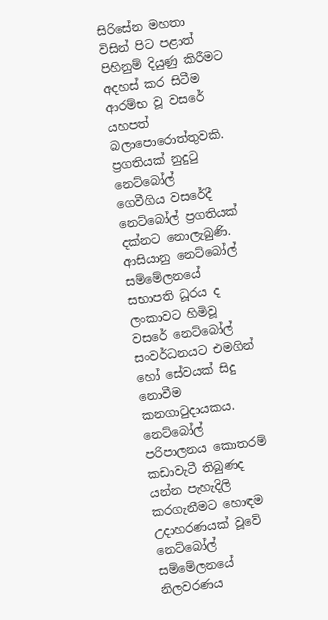සිරිසේන මහතා විසින් පිට පළාත් පිහිනුම් දියුණු කිරීමට අදහස් කර සිටීම ආරම්භ වූ වසරේ යහපත් බලාපොරොත්තුවකි.
ප්‍රගතියක් නුදුටු නෙට්බෝල්
ගෙවීගිය වසරේදී නෙට්බෝල් ප්‍රගතියක් දක්නට නොලැබුණි. ආසියානු නෙට්බෝල් සම්මේලනයේ සභාපති ධූරය ද ලංකාවට හිමිවූ වසරේ නෙට්බෝල් සංවර්ධනයට එමගින් හෝ සේවයක් සිදු නොවීම කනගාටුදායකය.
නෙට්බෝල් පරිපාලනය කොතරම් කඩාවැටී තිබුණද යන්න පැහැදිලි කරගැනීමට හොඳම උදාහරණයක් වූවේ නෙට්බෝල් සම්මේලනයේ නිලවරණය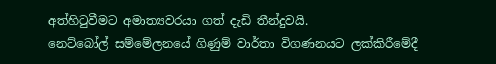අත්හිටුවීමට අමාත්‍යවරයා ගත් දැඩි තීන්දුවයි.
නෙට්බෝල් සම්මේලනයේ ගිණුම් වාර්තා විගණනයට ලක්කිරීමේදී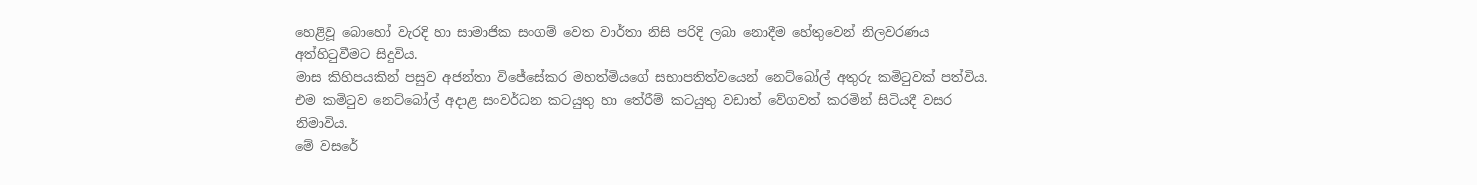හෙළිවූ බොහෝ වැරදි හා සාමාජික සංගම් වෙත වාර්තා නිසි පරිදි ලබා නොදීම හේතුවෙන් නිලවරණය අත්හිටුවීමට සිදුවිය.
මාස කිහිපයකින් පසුව අජන්තා විජේසේකර මහත්මියගේ සභාපතිත්වයෙන් නෙට්බෝල් අතුරු කමිටුවක් පත්විය. එම කමිටුව නෙට්බෝල් අදාළ සංවර්ධන කටයුතු හා තේරීම් කටයුතු වඩාත් වේගවත් කරමින් සිටියදී වසර නිමාවිය.
මේ වසරේ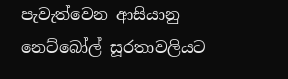පැවැත්වෙන ආසියානු නෙට්බෝල් සූරතාවලියට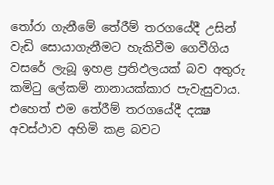තෝරා ගැනීමේ තේරීම් තරගයේදී උසින් වැඩි සොයාගැනීමට හැකිවීම ගෙවීගිය වසරේ ලැබූ ඉහළ ප්‍රතිඵලයක් බව අතුරු කමිටු ලේකම් නානායක්කාර පැවැසුවාය.
එහෙත් එම තේරීම් තරගයේදී දක්‍ෂ අවස්ථාව අහිමි කළ බවට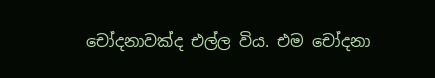චෝදනාවක්ද එල්ල විය. එම චෝදනා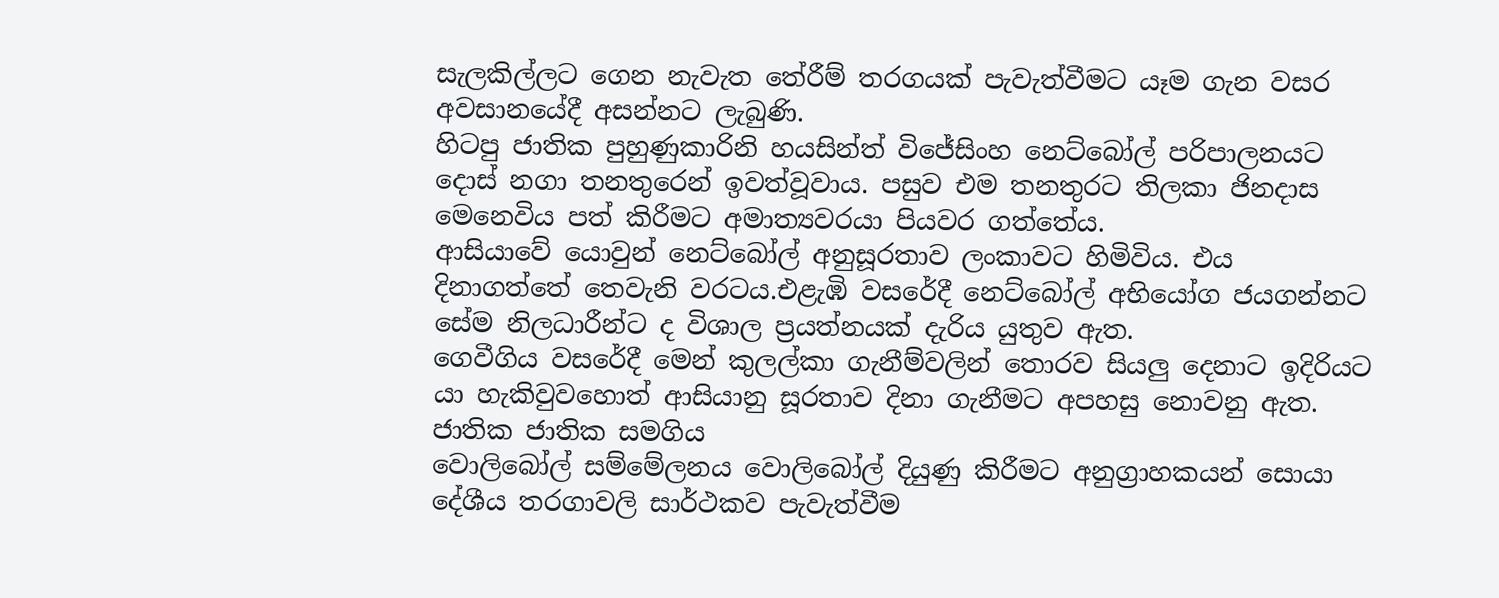සැලකිල්ලට ගෙන නැවැත තේරීම් තරගයක් පැවැත්වීමට යෑම ගැන වසර අවසානයේදී අසන්නට ලැබුණි.
හිටපු ජාතික පුහුණුකාරිනි හයසින්ත් විජේසිංහ නෙට්බෝල් පරිපාලනයට දොස් නගා තනතුරෙන් ඉවත්වූවාය. පසුව එම තනතුරට තිලකා ජිනදාස මෙනෙවිය පත් කිරීමට අමාත්‍යවරයා පියවර ගත්තේය.
ආසියාවේ යොවුන් නෙට්බෝල් අනුසූරතාව ලංකාවට හිමිවිය. එය දිනාගත්තේ තෙවැනි වරටය.එළැඹි වසරේදී නෙට්බෝල් අභියෝග ජයගන්නට සේම නිලධාරීන්ට ද විශාල ප්‍රයත්නයක් දැරිය යුතුව ඇත.
ගෙවීගිය වසරේදී මෙන් කුලල්කා ගැනීම්වලින් තොරව සියලු දෙනාට ඉදිරියට යා හැකිවුවහොත් ආසියානු සූරතාව දිනා ගැනීමට අපහසු නොවනු ඇත.
ජාතික ජාතික සමගිය
වොලිබෝල් සම්මේලනය වොලිබෝල් දියුණු කිරීමට අනුග්‍රාහකයන් සොයා දේශීය තරගාවලි සාර්ථකව පැවැත්වීම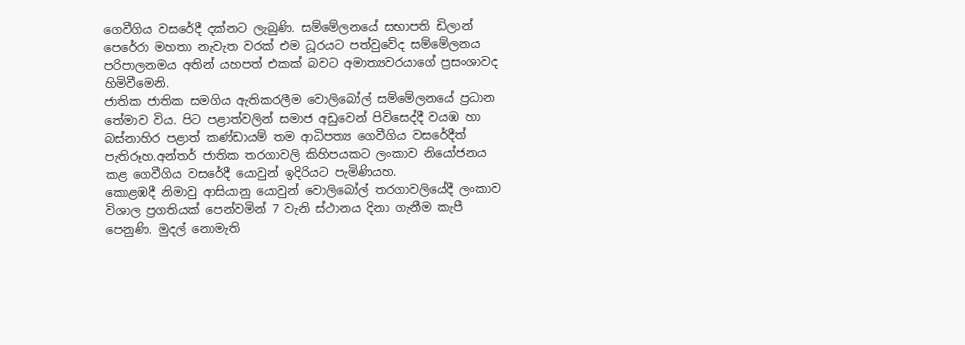ගෙවීගිය වසරේදී දක්නට ලැබුණි. සම්මේලනයේ සභාපති ඩිලාන් පෙරේරා මහතා නැවැත වරක් එම ධූරයට පත්වුවේද සම්මේලනය පරිපාලනමය අතින් යහපත් එකක් බවට අමාත්‍යවරයාගේ ප්‍රසංශාවද හිමිවීමෙනි.
ජාතික ජාතික සමගිය ඇතිකරලීම වොලිබෝල් සම්මේලනයේ ප්‍රධාන තේමාව විය. පිට පළාත්වලින් සමාජ අඩුවෙන් පිවිසෙද්දී වයඹ හා බස්නාහිර පළාත් කණ්ඩායම් තම ආධිපත්‍ය ගෙවීගිය වසරේදීත් පැතිරූහ.අන්තර් ජාතික තරගාවලි කිහිපයකට ලංකාව නියෝජනය කළ ගෙවීගිය වසරේදී යොවුන් ඉදිරියට පැමිණියහ.
කොළඹදී නිමාවු ආසියානු යොවුන් වොලිබෝල් තරගාවලියේදී ලංකාව විශාල ප්‍රගතියක් පෙන්වමින් 7 වැනි ස්ථානය දිනා ගැනීම කැපී පෙනුණි. මුදල් නොමැති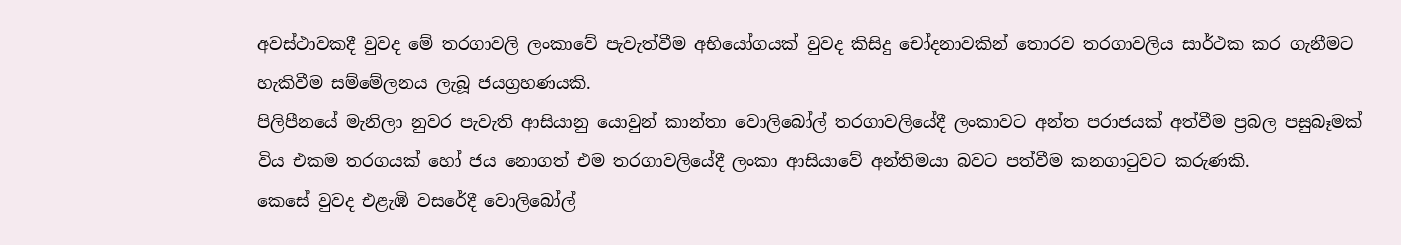අවස්ථාවකදී වුවද මේ තරගාවලි ලංකාවේ පැවැත්වීම අභියෝගයක් වුවද කිසිදු චෝදනාවකින් තොරව තරගාවලිය සාර්ථක කර ගැනීමට හැකිවීම සම්මේලනය ලැබූ ජයග්‍රහණයකි.
පිලිපීනයේ මැනිලා නුවර පැවැති ආසියානු යොවුන් කාන්තා වොලිබෝල් තරගාවලියේදී ලංකාවට අන්ත පරාජයක් අත්වීම ප්‍රබල පසුබෑමක් විය එකම තරගයක් හෝ ජය නොගත් එම තරගාවලියේදී ලංකා ආසියාවේ අන්තිමයා බවට පත්වීම කනගාටුවට කරුණකි.
කෙසේ වුවද එළැඹි වසරේදී වොලිබෝල්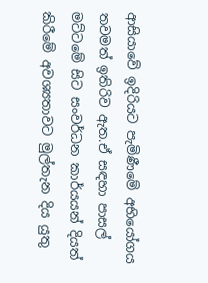ආසියාවේ ඉදිරියට පැමිණීමේ අභියෝගය තවමත් ඉතිරිව ඇත.ඒ සඳහා පාසල් මට්ටමේ සිට සංවර්ධන කාර්යයන් දියත් කිරීමේ අවශ්‍යතාවට මුල්තැන දිය යුතු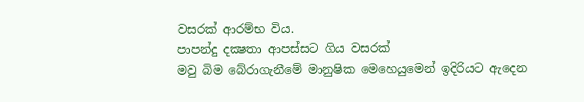වසරක් ආරම්භ විය.
පාපන්දු දක්‍ෂතා ආපස්සට ගිය වසරක්
මවු බිම බේරාගැනීමේ මානුෂික මෙහෙයුමෙන් ඉදිරියට ඇදෙන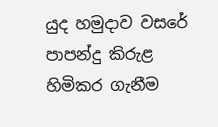යුද හමුදාව වසරේ පාපන්දු කිරුළ හිමිකර ගැනීම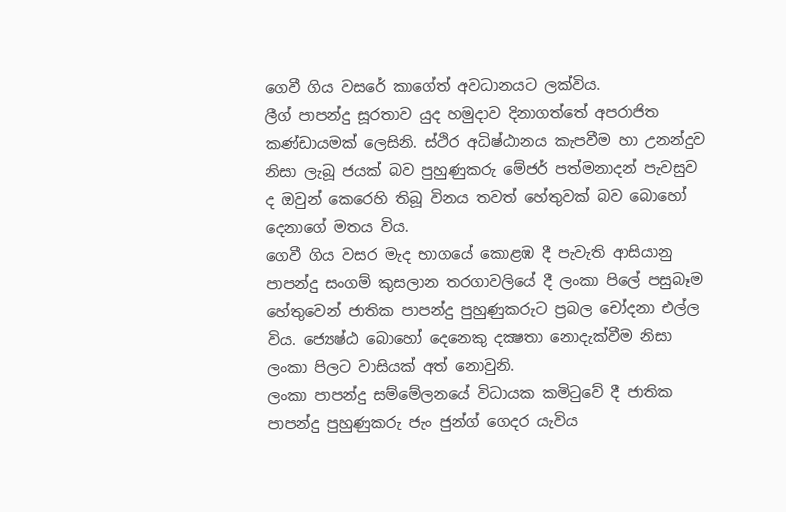ගෙවී ගිය වසරේ කාගේත් අවධානයට ලක්විය.
ලීග් පාපන්දු සූරතාව යුද හමුදාව දිනාගත්තේ අපරාජිත කණ්ඩායමක් ලෙසිනි. ස්ථිර අධිෂ්ඨානය කැපවීම හා උනන්දුව නිසා ලැබූ ජයක් බව පුහුණුකරු මේජර් පත්මනාදන් පැවසුව ද ඔවුන් කෙරෙහි තිබූ විනය තවත් හේතුවක් බව බොහෝ දෙනාගේ මතය විය.
ගෙවී ගිය වසර මැද භාගයේ කොළඹ දී පැවැති ආසියානු පාපන්දු සංගම් කුසලාන තරගාවලියේ දී ලංකා පිලේ පසුබෑම හේතුවෙන් ජාතික පාපන්දු පුහුණුකරුට ප්‍රබල චෝදනා එල්ල විය. ජ්‍යෙෂ්ඨ බොහෝ දෙනෙකු දක්‍ෂතා නොදැක්වීම නිසා ලංකා පිලට වාසියක් අත් නොවුනි.
ලංකා පාපන්දු සම්මේලනයේ විධායක කමිටුවේ දී ජාතික පාපන්දු පුහුණුකරු ජැං ජුන්ග් ගෙදර යැවිය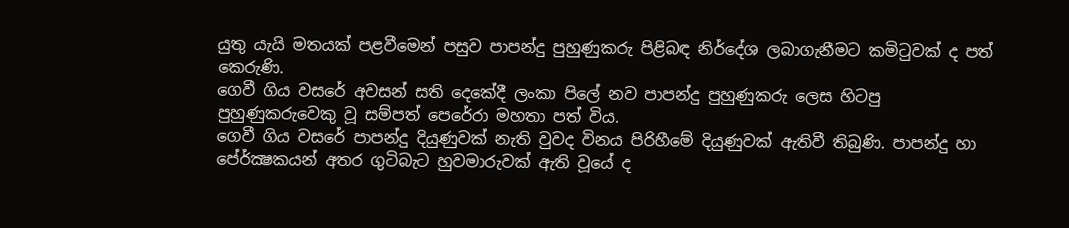යුතු යැයි මතයක් පළවීමෙන් පසුව පාපන්දු පුහුණුකරු පිළිබඳ නිර්දේශ ලබාගැනීමට කමිටුවක් ද පත් කෙරුණි.
ගෙවී ගිය වසරේ අවසන් සති දෙකේදී ලංකා පිලේ නව පාපන්දු පුහුණුකරු ලෙස හිටපු පුහුණුකරුවෙකු වූ සම්පත් පෙරේරා මහතා පත් විය.
ගෙවී ගිය වසරේ පාපන්දු දියුණුවක් නැති වුවද විනය පිරිහීමේ දියුණුවක් ඇතිවී තිබුණි. පාපන්දු හා පේ‍ර්ක්‍ෂකයන් අතර ගුටිබැට හුවමාරුවක් ඇති වූයේ ද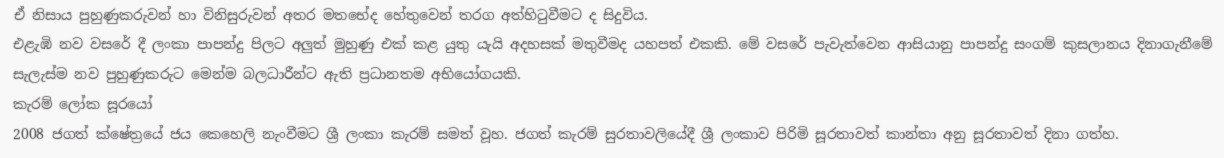ඒ නිසාය පුහුණුකරුවන් හා විනිසුරුවන් අතර මතභේද හේතුවෙන් තරග අත්හිටුවීමට ද සිදුවිය.
එළැඹි නව වසරේ දී ලංකා පාපන්දු පිලට අලුත් මුහුණු එක් කළ යුතු යැයි අදහසක් මතුවීමද යහපත් එකකි. මේ වසරේ පැවැත්වෙන ආසියානු පාපන්දු සංගම් කුසලානය දිනාගැනීමේ සැලැස්ම නව පුහුණුකරුට මෙන්ම බලධාරීන්ට ඇති ප්‍රධානතම අභියෝගයකි.
කැරම් ලෝක සූරයෝ
2008 ජගත් ක්ෂේත්‍රයේ ජය කෙහෙලි නැංවීමට ශ්‍රී ලංකා කැරම් සමත් වූහ. ජගත් කැරම් සුරතාවලියේදී ශ්‍රී ලංකාව පිරිමි සූරතාවත් කාන්තා අනු සූරතාවත් දිනා ගත්හ.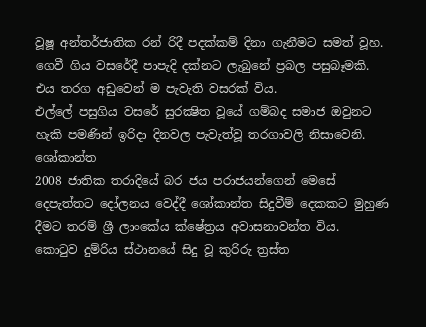වූෂූ අන්තර්ජාතික රන් රිදී පදක්කම් දිනා ගැනීමට සමත් වූහ.
ගෙවී ගිය වසරේදී පාපැදි දක්නට ලැබුනේ ප්‍රබල පසුබෑමකි. එය තරග අඩුවෙන් ම පැවැති වසරක් විය.
එල්ලේ පසුගිය වසරේ සුරක්‍ෂිත වූයේ ගම්බද සමාජ ඔවුනට හැකි පමණින් ඉරිදා දිනවල පැවැත්වූ තරගාවලි නිසාවෙනි.
ශෝකාන්ත
2008 ජාතික තරාදියේ බර ජය පරාජයන්ගෙන් මෙසේ දෙපැත්තට දෝලනය වෙද්දී ශෝකාන්ත සිදුවීම් දෙකකට මුහුණ දීමට තරම් ශ්‍රී ලාංකේය ක්ෂේත්‍රය අවාසනාවන්ත විය.
කොටුව දුම්රිය ස්ථානයේ සිදු වූ කුරිරු ත්‍රස්ත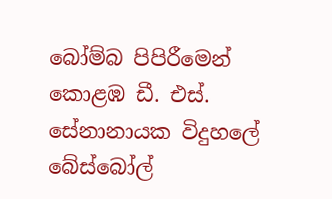බෝම්බ පිපිරීමෙන් කොළඹ ඩී. එස්. සේනානායක විදුහලේ බේස්බෝල්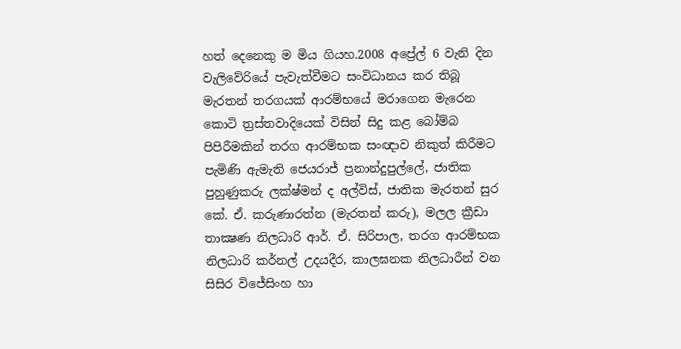හත් දෙනෙකු ම මිය ගියහ.2008 අප්‍රේල් 6 වැනි දින වැලිවේරියේ පැවැත්වීමට සංවිධානය කර තිබූ මැරතන් තරගයක් ආරම්භයේ මරාගෙන මැරෙන කොටි ත්‍රස්තවාදියෙක් විසින් සිදු කළ බෝම්බ පිපිරීමකින් තරග ආරම්භක සංඥාව නිකුත් කිරීමට පැමිණි ඇමැති ජෙයරාජ් ප්‍රනාන්දුපුල්ලේ, ජාතික පුහුණුකරු ලක්ෂ්මන් ද අල්විස්, ජාතික මැරතන් සුර කේ. ඒ. කරුණාරත්න (මැරතන් කරු), මලල ක්‍රීඩා තාක්‍ෂණ නිලධාරි ආර්. ඒ. සිරිපාල, තරග ආරම්භක නිලධාරි කර්නල් උදයදීර, කාලඝනක නිලධාරීන් වන සිසිර විජේසිංහ හා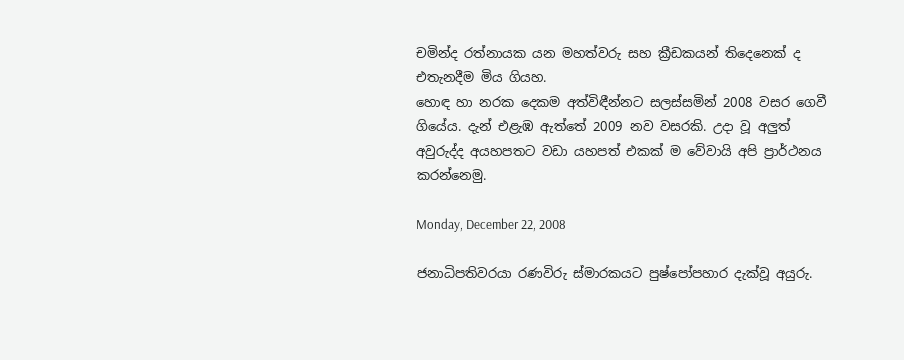චමින්ද රත්නායක යන මහත්වරු සහ ක්‍රීඩකයන් තිදෙනෙක් ද එතැනදීම මිය ගියහ.
හොඳ හා නරක දෙකම අත්විඳීන්නට සලස්සමින් 2008 වසර ගෙවී ගියේය. දැන් එළැඹ ඇත්තේ 2009 නව වසරකි. උදා වූ අලුත් අවුරුද්ද අයහපතට වඩා යහපත් එකක් ම වේවායි අපි ප්‍රාර්ථනය කරන්නෙමු.

Monday, December 22, 2008

ජනාධිපතිවරයා රණවිරු ස්මාරකයට පුෂ්පෝපහාර දැක්වූ අයුරු.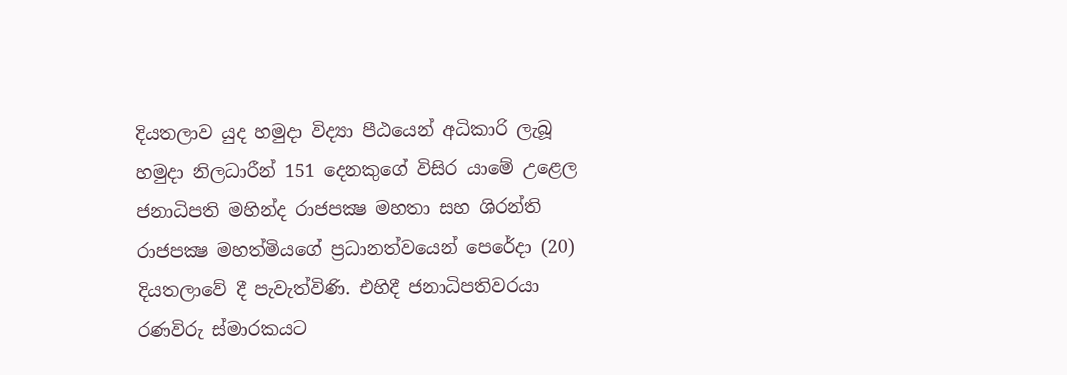දියතලාව යුද හමුදා විද්‍යා පීඨයෙන් අධිකාරි ලැබූ හමුදා නිලධාරීන් 151 දෙනකුගේ විසිර යාමේ උළෙල ජනාධිපති මහින්ද රාජපක්‍ෂ මහතා සහ ශිරන්ති රාජපක්‍ෂ මහත්මියගේ ප්‍රධානත්වයෙන් පෙරේදා (20) දියතලාවේ දී පැවැත්විණි. එහිදී ජනාධිපතිවරයා රණවිරු ස්මාරකයට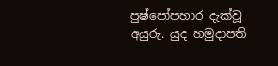පුෂ්පෝපහාර දැක්වූ අයුරු. යුද හමුදාපති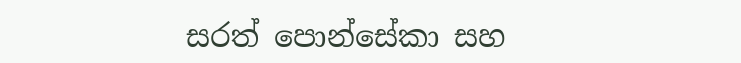සරත් පොන්සේකා සහ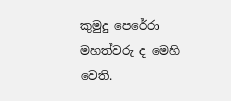කුමුදු පෙරේරා මහත්වරු ද මෙහි වෙති.